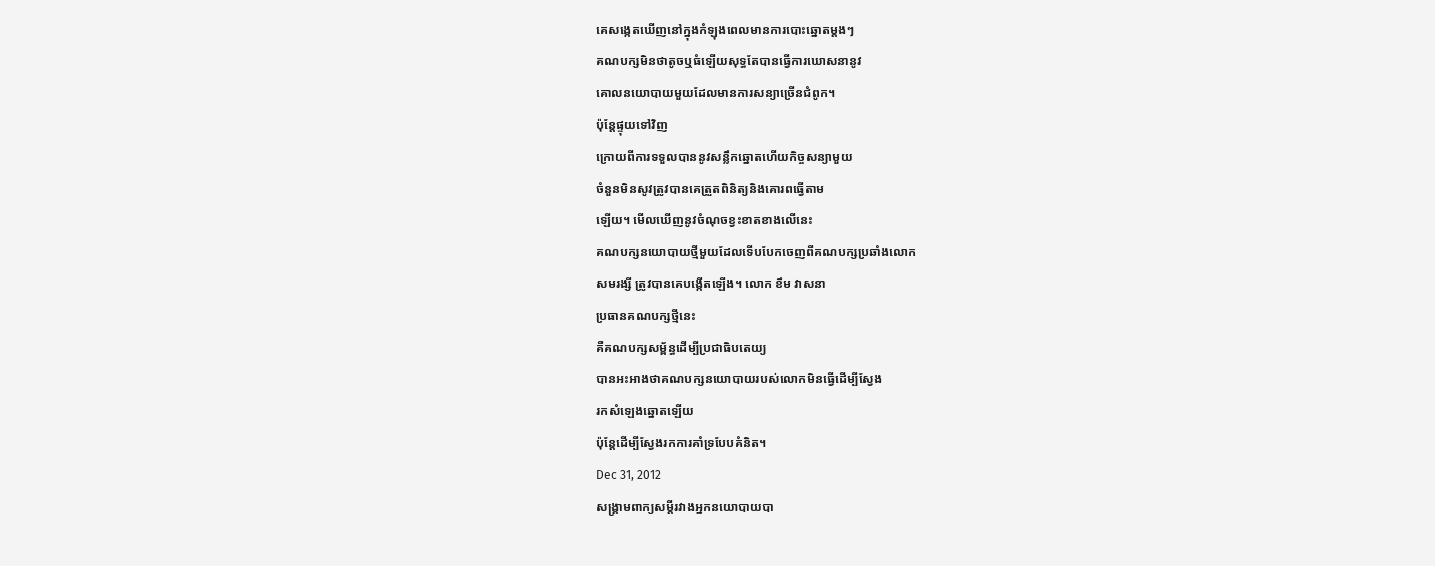គេសង្កេតឃើញនៅក្នុងកំឡុងពេលមានការបោះឆ្នោតម្តងៗ
គណបក្សមិនថាតូចឬធំឡើយសុទ្ធតែបានធ្វើការឃោសនានូវ
គោលនយោបាយមួយដែលមានការសន្យាច្រើនជំពូក។
ប៉ុន្តែផ្ទុយទៅវិញ
ក្រោយពីការទទួលបាននូវសន្លឹកឆ្នោតហើយកិច្ចសន្យាមួយ
ចំនួនមិនសូវត្រូវបានគេត្រួតពិនិត្យនិងគោរពធ្វើតាម
ឡើយ។ មើលឃើញនូវចំណុចខ្វះខាតខាងលើនេះ
គណបក្សនយោបាយថ្មីមួយដែលទើបបែកចេញពីគណបក្សប្រឆាំងលោក
សមរង្សី ត្រូវបានគេបង្កើតឡើង។ លោក ខឹម វាសនា
ប្រធានគណបក្សថ្មីនេះ
គឺគណបក្សសម្ព័ន្ធដើម្បីប្រជាធិបតេយ្យ
បានអះអាងថាគណបក្សនយោបាយរបស់លោកមិនធ្វើដើម្បីស្វែង
រកសំឡេងឆ្នោតឡើយ
ប៉ុន្តែដើម្បីស្វែងរកការគាំទ្របែបគំនិត។
Dec 31, 2012
សង្គ្រាមពាក្យសម្តីរវាងអ្នកនយោបាយបា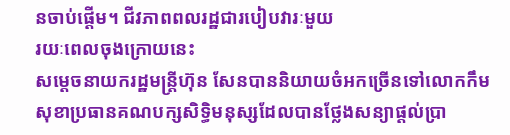នចាប់ផ្តើម។ ជីវភាពពលរដ្ឋជារបៀបវារៈមួយ
រយៈពេលចុងក្រោយនេះ
សម្តេចនាយករដ្ឋមន្ត្រីហ៊ុន សែនបាននិយាយចំអកច្រើនទៅលោកកឹម
សុខាប្រធានគណបក្សសិទ្ធិមនុស្សដែលបានថ្លែងសន្យាផ្តល់ប្រា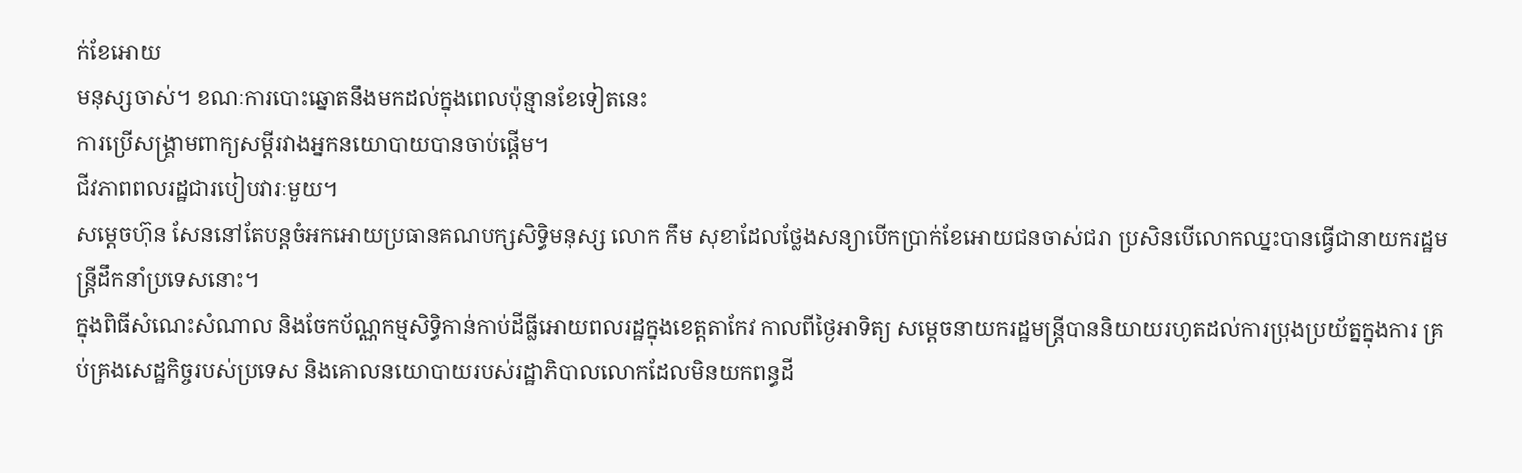ក់ខែអោយ
មនុស្សចាស់។ ខណៈការបោះឆ្នោតនឹងមកដល់ក្នុងពេលប៉ុន្មានខែទៀតនេះ
ការប្រើសង្គ្រាមពាក្យសម្តីរវាងអ្នកនយោបាយបានចាប់ផ្តើម។
ជីវភាពពលរដ្ឋជារបៀបវារៈមួយ។
សម្តេចហ៊ុន សែននៅតែបន្តចំអកអោយប្រធានគណបក្សសិទ្ធិមនុស្ស លោក កឹម សុខាដែលថ្លែងសន្យាបើកប្រាក់ខែអោយជនចាស់ជរា ប្រសិនបើលោកឈ្នះបានធ្វើជានាយករដ្ឋមន្ត្រីដឹកនាំប្រទេសនោះ។
ក្នុងពិធីសំណេះសំណាល និងចែកប័ណ្ណកម្មសិទ្ធិកាន់កាប់ដីធ្លីអោយពលរដ្ឋក្នុងខេត្តតាកែវ កាលពីថ្ងៃអាទិត្យ សម្តេចនាយករដ្ឋមន្ត្រីបាននិយាយរហូតដល់ការប្រុងប្រយ័ត្នក្នុងការ គ្រប់គ្រងសេដ្ឋកិច្ចរបស់ប្រទេស និងគោលនយោបាយរបស់រដ្ឋាភិបាលលោកដែលមិនយកពន្ធដី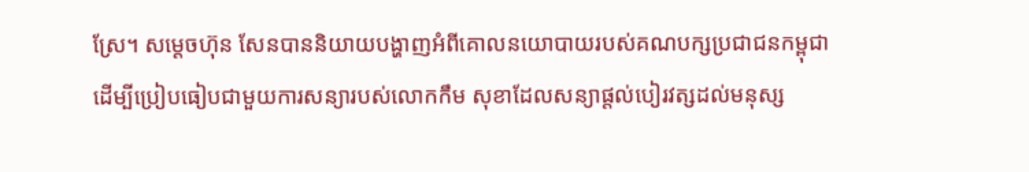ស្រែ។ សម្តេចហ៊ុន សែនបាននិយាយបង្ហាញអំពីគោលនយោបាយរបស់គណបក្សប្រជាជនកម្ពុជា ដើម្បីប្រៀបធៀបជាមួយការសន្យារបស់លោកកឹម សុខាដែលសន្យាផ្តល់បៀរវត្សដល់មនុស្ស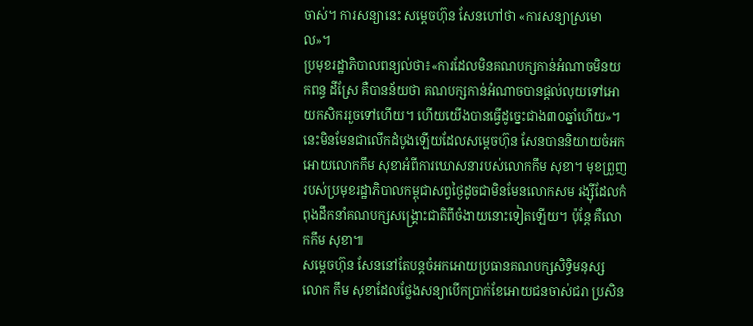ចាស់។ ការសន្យានេះ សម្តេចហ៊ុន សែនហៅថា «ការសន្យាស្រមោល»។
ប្រមុខរដ្ឋាភិបាលពន្យល់ថា៖«ការដែលមិនគណបក្សកាន់អំណាចមិនយកពន្ធ ដីស្រែ គឺបានន័យថា គណបក្សកាន់អំណាចបានផ្តល់លុយទៅអោយកសិកររួចទៅហើយ។ ហើយយើងបានធ្វើដូច្នេះជាង៣០ឆ្នាំហើយ»។
នេះមិនមែនជាលើកដំបូងឡើយដែលសម្តេចហ៊ុន សែនបាននិយាយចំអកអោយលោកកឹម សុខាអំពីការឃោសនារបស់លោកកឹម សុខា។ មុខព្រួញរបស់ប្រមុខរដ្ឋាភិបាលកម្ពុជាសព្វថ្ងៃដូចជាមិនមែនលោកសម រង្ស៊ីដែលកំពុងដឹកនាំគណបក្សសង្គ្រោះជាតិពីចំងាយនោះទៀតឡើយ។ ប៉ុន្តែ គឺលោកកឹម សុខា៕
សម្តេចហ៊ុន សែននៅតែបន្តចំអកអោយប្រធានគណបក្សសិទ្ធិមនុស្ស លោក កឹម សុខាដែលថ្លែងសន្យាបើកប្រាក់ខែអោយជនចាស់ជរា ប្រសិន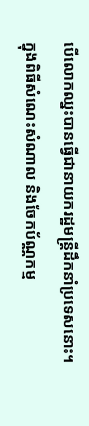បើលោកឈ្នះបានធ្វើជានាយករដ្ឋមន្ត្រីដឹកនាំប្រទេសនោះ។
ក្នុងពិធីសំណេះសំណាល និងចែកប័ណ្ណកម្ម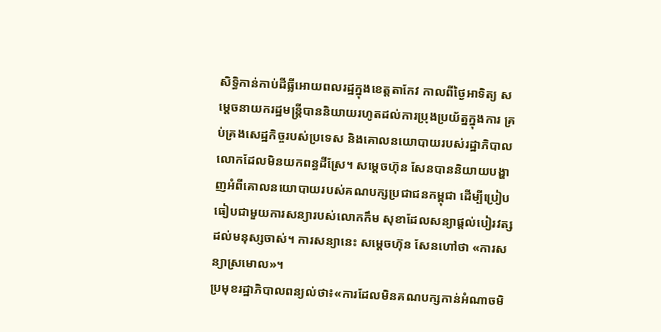សិទ្ធិកាន់កាប់ដីធ្លីអោយពលរដ្ឋក្នុងខេត្តតាកែវ កាលពីថ្ងៃអាទិត្យ សម្តេចនាយករដ្ឋមន្ត្រីបាននិយាយរហូតដល់ការប្រុងប្រយ័ត្នក្នុងការ គ្រប់គ្រងសេដ្ឋកិច្ចរបស់ប្រទេស និងគោលនយោបាយរបស់រដ្ឋាភិបាលលោកដែលមិនយកពន្ធដីស្រែ។ សម្តេចហ៊ុន សែនបាននិយាយបង្ហាញអំពីគោលនយោបាយរបស់គណបក្សប្រជាជនកម្ពុជា ដើម្បីប្រៀបធៀបជាមួយការសន្យារបស់លោកកឹម សុខាដែលសន្យាផ្តល់បៀរវត្សដល់មនុស្សចាស់។ ការសន្យានេះ សម្តេចហ៊ុន សែនហៅថា «ការសន្យាស្រមោល»។
ប្រមុខរដ្ឋាភិបាលពន្យល់ថា៖«ការដែលមិនគណបក្សកាន់អំណាចមិ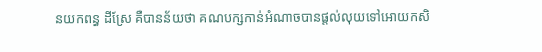នយកពន្ធ ដីស្រែ គឺបានន័យថា គណបក្សកាន់អំណាចបានផ្តល់លុយទៅអោយកសិ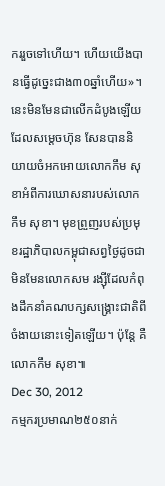កររួចទៅហើយ។ ហើយយើងបានធ្វើដូច្នេះជាង៣០ឆ្នាំហើយ»។
នេះមិនមែនជាលើកដំបូងឡើយដែលសម្តេចហ៊ុន សែនបាននិយាយចំអកអោយលោកកឹម សុខាអំពីការឃោសនារបស់លោកកឹម សុខា។ មុខព្រួញរបស់ប្រមុខរដ្ឋាភិបាលកម្ពុជាសព្វថ្ងៃដូចជាមិនមែនលោកសម រង្ស៊ីដែលកំពុងដឹកនាំគណបក្សសង្គ្រោះជាតិពីចំងាយនោះទៀតឡើយ។ ប៉ុន្តែ គឺលោកកឹម សុខា៕
Dec 30, 2012
កម្មករប្រមាណ២៥០នាក់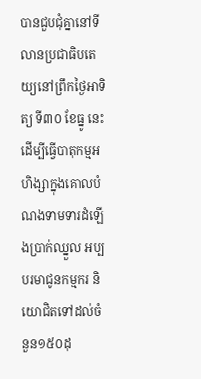បានជួបជុំគ្នានៅទីលានប្រជាធិបតេយ្យនៅព្រឹកថ្ងៃអាទិត្យ ទី៣០ ខែធ្នូ នេះ ដើម្បីធ្វើបាតុកម្មអហិង្សាក្នុងគោលបំណងទាមទារដំឡើងប្រាក់ឈ្នួល អប្បបរមាជូនកម្មករ និយោជិតទៅដល់ចំនួន១៥០ដុ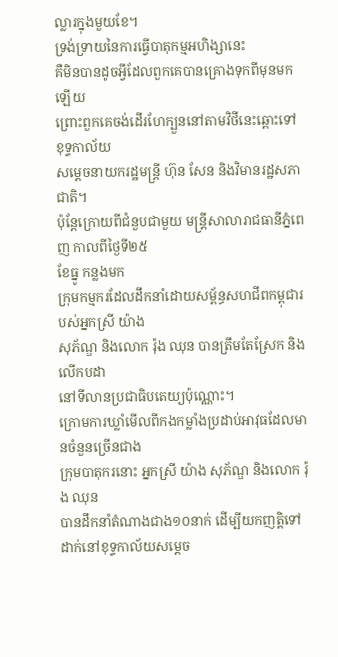ល្លារក្នុងមួយខែ។
ទ្រង់ទ្រាយនៃការធ្វើបាតុកម្មអហិង្សានេះ
គឺមិនបានដូចអ្វីដែលពួកគេបានគ្រោងទុកពីមុនមកឡើយ
ព្រោះពួកគេចង់ដើរហែក្បួននៅតាមវិថីនេះឆ្ពោះទៅខុទ្ទកាល័យ
សម្តេចនាយករដ្ឋមន្ត្រី ហ៊ុន សែន និងវិមានរដ្ឋសភាជាតិ។
ប៉ុន្តែក្រោយពីជំនួបជាមួយ មន្ត្រីសាលារាជធានីភ្នំពេញ កាលពីថ្ងៃទី២៥
ខែធ្នូ កន្លងមក
ក្រុមកម្មករដែលដឹកនាំដោយសម្ព័ន្ធសហជីពកម្ពុជារបស់អ្នកស្រី យ៉ាង
សុភ័ណ្ឌ និងលោក រ៉ុង ឈុន បានត្រឹមតែស្រែក និងលើកបដា
នៅទីលានប្រជាធិបតេយ្យប៉ុណ្ណោះ។
ក្រោមការឃ្លាំមើលពីកងកម្លាំងប្រដាប់អាវុធដែលមានចំនួនច្រើនជាង
ក្រុមបាតុករនោះ អ្នកស្រី យ៉ាង សុភ័ណ្ឌ និងលោក រ៉ុង ឈុន
បានដឹកនាំតំណាងជាង១០នាក់ ដើម្បីយកញត្តិទៅដាក់នៅខុទ្ទកាល័យសម្តេច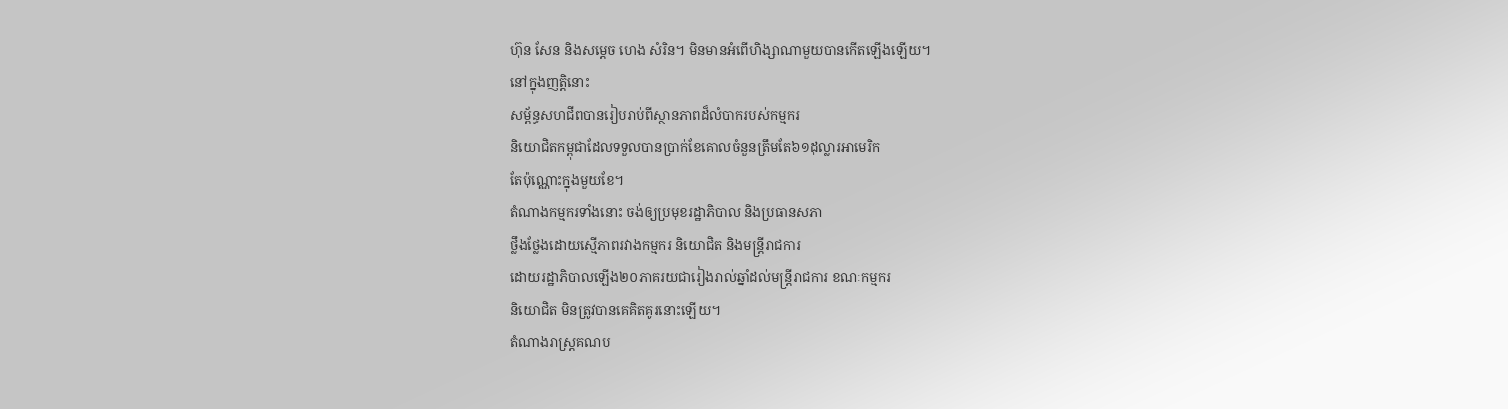ហ៊ុន សែន និងសម្តេច ហេង សំរិន។ មិនមានអំពើហិង្សាណាមួយបានកើតឡើងឡើយ។
នៅក្នុងញត្តិនោះ
សម្ព័ន្ធសហជីពបានរៀបរាប់ពីស្ថានភាពដ៏លំបាករបស់កម្មករ
និយោជិតកម្ពុជាដែលទទួលបានប្រាក់ខែគោលចំនួនត្រឹមតែ៦១ដុល្លារអាមេរិក
តែប៉ុណ្ណោះក្នុងមួយខែ។
តំណាងកម្មករទាំងនោះ ចង់ឲ្យប្រមុខរដ្ឋាភិបាល និងប្រធានសភា
ថ្លឹងថ្លែងដោយស្មើភាពរវាងកម្មករ និយោជិត និងមន្ត្រីរាជការ
ដោយរដ្ឋាភិបាលឡើង២០ភាគរយជារៀងរាល់ឆ្នាំដល់មន្ត្រីរាជការ ខណៈកម្មករ
និយោជិត មិនត្រូវបានគេគិតគូរនោះឡើយ។
តំណាងរាស្ត្រគណប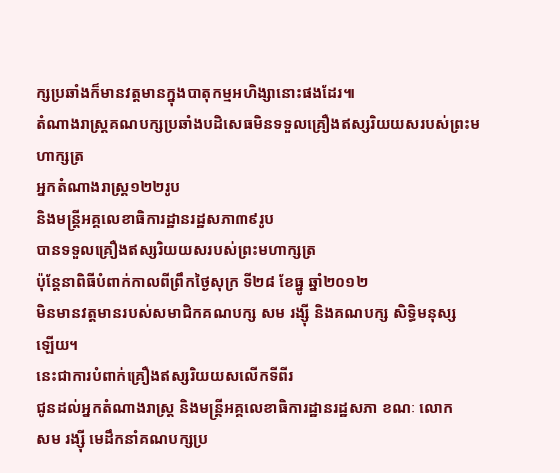ក្សប្រឆាំងក៏មានវត្តមានក្នុងបាតុកម្មអហិង្សានោះផងដែរ៕
តំណាងរាស្រ្តគណបក្សប្រឆាំងបដិសេធមិនទទួលគ្រឿងឥស្សរិយយសរបស់ព្រះមហាក្សត្រ
អ្នកតំណាងរាស្ត្រ១២២រូប
និងមន្ត្រីអគ្គលេខាធិការដ្ឋានរដ្ឋសភា៣៩រូប
បានទទួលគ្រឿងឥស្សរិយយសរបស់ព្រះមហាក្សត្រ
ប៉ុន្តែនាពិធីបំពាក់កាលពីព្រឹកថ្ងៃសុក្រ ទី២៨ ខែធ្នូ ឆ្នាំ២០១២
មិនមានវត្តមានរបស់សមាជិកគណបក្ស សម រង្ស៊ី និងគណបក្ស សិទ្ធិមនុស្ស
ឡើយ។
នេះជាការបំពាក់គ្រឿងឥស្សរិយយសលើកទីពីរ
ជូនដល់អ្នកតំណាងរាស្ត្រ និងមន្ត្រីអគ្គលេខាធិការដ្ឋានរដ្ឋសភា ខណៈ លោក
សម រង្ស៊ី មេដឹកនាំគណបក្សប្រ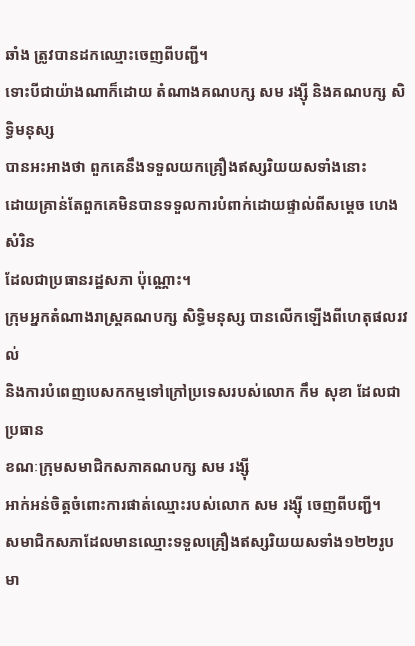ឆាំង ត្រូវបានដកឈ្មោះចេញពីបញ្ជី។
ទោះបីជាយ៉ាងណាក៏ដោយ តំណាងគណបក្ស សម រង្ស៊ី និងគណបក្ស សិទ្ធិមនុស្ស
បានអះអាងថា ពួកគេនឹងទទួលយកគ្រឿងឥស្សរិយយសទាំងនោះ
ដោយគ្រាន់តែពួកគេមិនបានទទួលការបំពាក់ដោយផ្ទាល់ពីសម្តេច ហេង សំរិន
ដែលជាប្រធានរដ្ឋសភា ប៉ុណ្ណោះ។
ក្រុមអ្នកតំណាងរាស្ត្រគណបក្ស សិទ្ធិមនុស្ស បានលើកឡើងពីហេតុផលរវល់
និងការបំពេញបេសកកម្មទៅក្រៅប្រទេសរបស់លោក កឹម សុខា ដែលជាប្រធាន
ខណៈក្រុមសមាជិកសភាគណបក្ស សម រង្ស៊ី
អាក់អន់ចិត្តចំពោះការផាត់ឈ្មោះរបស់លោក សម រង្ស៊ី ចេញពីបញ្ជី។
សមាជិកសភាដែលមានឈ្មោះទទួលគ្រឿងឥស្សរិយយសទាំង១២២រូប
មា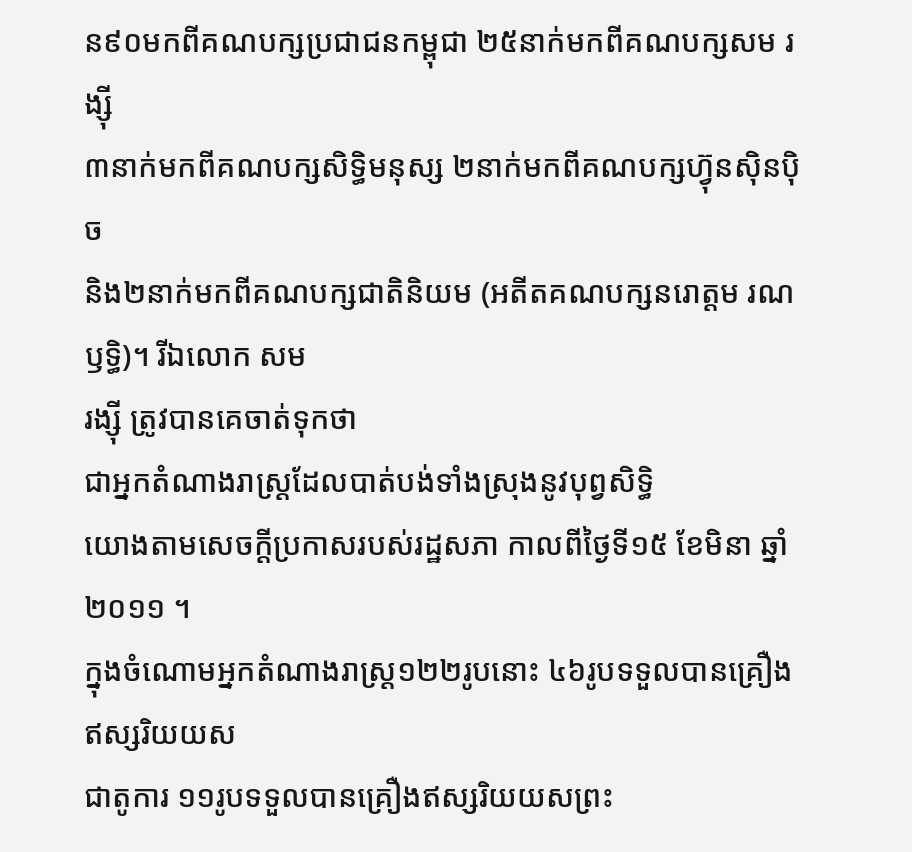ន៩០មកពីគណបក្សប្រជាជនកម្ពុជា ២៥នាក់មកពីគណបក្សសម រង្ស៊ី
៣នាក់មកពីគណបក្សសិទ្ធិមនុស្ស ២នាក់មកពីគណបក្សហ្វ៊ុនស៊ិនប៉ិច
និង២នាក់មកពីគណបក្សជាតិនិយម (អតីតគណបក្សនរោត្តម រណឫទ្ធិ)។ រីឯលោក សម
រង្ស៊ី ត្រូវបានគេចាត់ទុកថា
ជាអ្នកតំណាងរាស្ត្រដែលបាត់បង់ទាំងស្រុងនូវបុព្វសិទ្ធិ
យោងតាមសេចក្តីប្រកាសរបស់រដ្ឋសភា កាលពីថ្ងៃទី១៥ ខែមិនា ឆ្នាំ២០១១ ។
ក្នុងចំណោមអ្នកតំណាងរាស្ត្រ១២២រូបនោះ ៤៦រូបទទួលបានគ្រឿងឥស្សរិយយស
ជាតូការ ១១រូបទទួលបានគ្រឿងឥស្សរិយយសព្រះ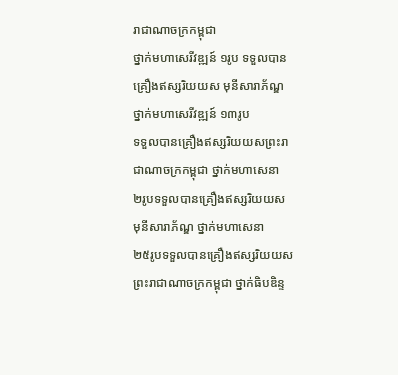រាជាណាចក្រកម្ពុជា
ថ្នាក់មហាសេរីវឌ្ឍន៍ ១រូប ទទួលបានគ្រឿងឥស្សរិយយស មុនីសារាភ័ណ្ឌ
ថ្នាក់មហាសេរីវឌ្ឍន៍ ១៣រូប
ទទួលបានគ្រឿងឥស្សរិយយសព្រះរាជាណាចក្រកម្ពុជា ថ្នាក់មហាសេនា
២រូបទទួលបានគ្រឿងឥស្សរិយយស មុនីសារាភ័ណ្ឌ ថ្នាក់មហាសេនា
២៥រូបទទួលបានគ្រឿងឥស្សរិយយសព្រះរាជាណាចក្រកម្ពុជា ថ្នាក់ធិបឌិន្ទ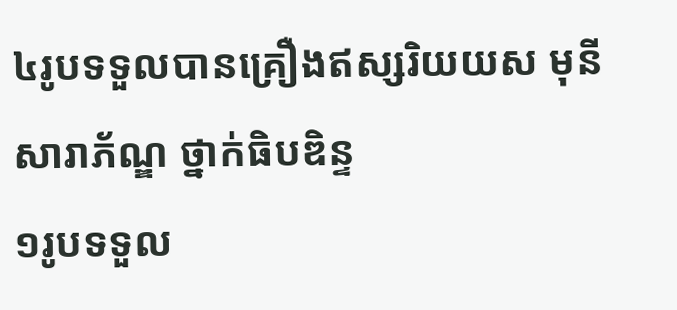៤រូបទទួលបានគ្រឿងឥស្សរិយយស មុនីសារាភ័ណ្ឌ ថ្នាក់ធិបឌិន្ទ
១រូបទទួល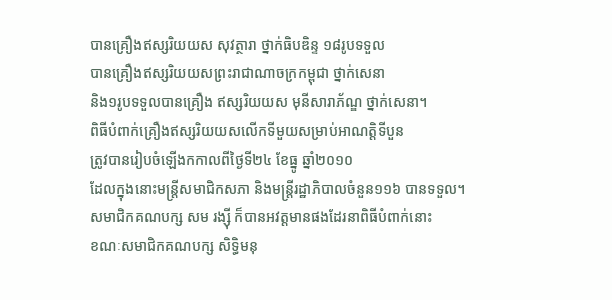បានគ្រឿងឥស្សរិយយស សុវត្ថារា ថ្នាក់ធិបឌិន្ទ ១៨រូបទទួល
បានគ្រឿងឥស្សរិយយសព្រះរាជាណាចក្រកម្ពុជា ថ្នាក់សេនា
និង១រូបទទួលបានគ្រឿង ឥស្សរិយយស មុនីសារាភ័ណ្ឌ ថ្នាក់សេនា។
ពិធីបំពាក់គ្រឿងឥស្សរិយយសលើកទីមួយសម្រាប់អាណត្តិទីបួន
ត្រូវបានរៀបចំឡើងកកាលពីថ្ងៃទី២៤ ខែធ្នូ ឆ្នាំ២០១០
ដែលក្នុងនោះមន្ត្រីសមាជិកសភា និងមន្ត្រីរដ្ឋាភិបាលចំនួន១១៦ បានទទួល។
សមាជិកគណបក្ស សម រង្ស៊ី ក៏បានអវត្តមានផងដែរនាពិធីបំពាក់នោះ
ខណៈសមាជិកគណបក្ស សិទ្ធិមនុ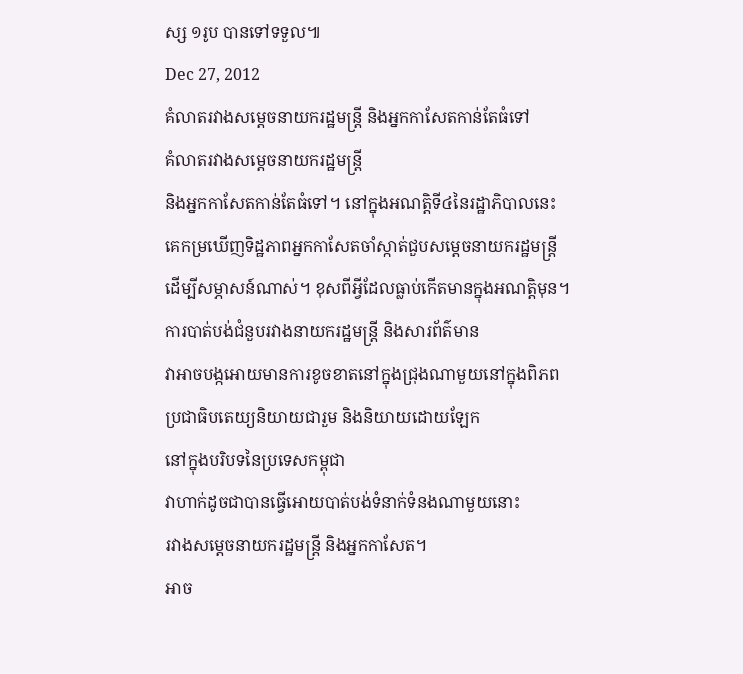ស្ស ១រូប បានទៅទទួល៕
Dec 27, 2012
គំលាតរវាងសម្តេចនាយករដ្ឋមន្ត្រី និងអ្នកកាសែតកាន់តែធំទៅ
គំលាតរវាងសម្តេចនាយករដ្ឋមន្ត្រី
និងអ្នកកាសែតកាន់តែធំទៅ។ នៅក្នុងអណត្តិទី៤នៃរដ្ឋាភិបាលនេះ
គេកម្រឃើញទិដ្ឋភាពអ្នកកាសែតចាំស្កាត់ជួបសម្តេចនាយករដ្ឋមន្ត្រី
ដើម្បីសម្ភាសន៍ណាស់។ ខុសពីអ្វីដែលធ្លាប់កើតមានក្នុងអណត្តិមុន។
ការបាត់បង់ជំនួបរវាងនាយករដ្ឋមន្ត្រី និងសារព័ត៌មាន
វាអាចបង្កអោយមានការខូចខាតនៅក្នុងជ្រុងណាមួយនៅក្នុងពិភព
ប្រជាធិបតេយ្យនិយាយជារួម និងនិយាយដោយឡែក
នៅក្នុងបរិបទនៃប្រទេសកម្ពុជា
វាហាក់ដូចជាបានធ្វើអោយបាត់បង់ទំនាក់ទំនងណាមួយនោះ
រវាងសម្តេចនាយករដ្ឋមន្ត្រី និងអ្នកកាសែត។
អាច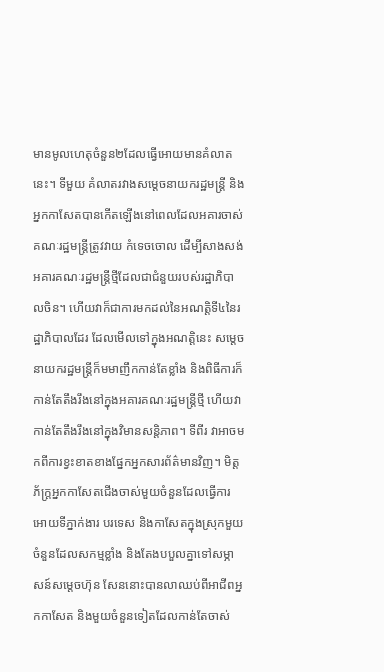មានមូលហេតុចំនួន២ដែលធ្វើអោយមានគំលាតនេះ។ ទីមួយ គំលាតរវាងសម្តេចនាយករដ្ឋមន្ត្រី និងអ្នកកាសែតបានកើតឡើងនៅពេលដែលអគារចាស់គណៈរដ្ឋមន្ត្រីត្រូវវាយ កំទេចចោល ដើម្បីសាងសង់អគារគណៈរដ្ឋមន្ត្រីថ្មីដែលជាជំនួយរបស់រដ្ឋាភិបាលចិន។ ហើយវាក៏ជាការមកដល់នៃអណត្តិទី៤នៃរដ្ឋាភិបាលដែរ ដែលមើលទៅក្នុងអណត្តិនេះ សម្តេចនាយករដ្ឋមន្ត្រីក៏មមាញឹកកាន់តែខ្លាំង និងពិធីការក៏កាន់តែតឹងរឹងនៅក្នុងអគារគណៈរដ្ឋមន្ត្រីថ្មី ហើយវាកាន់តែតឹងរឹងនៅក្នុងវិមានសន្តិភាព។ ទីពីរ វាអាចមកពីការខ្វះខាតខាងផ្នែកអ្នកសារព័ត៌មានវិញ។ មិត្តភ័ក្ត្រអ្នកកាសែតជើងចាស់មួយចំនួនដែលធ្វើការអោយទីភ្នាក់ងារ បរទេស និងកាសែតក្នុងស្រុកមួយចំនួនដែលសកម្មខ្លាំង និងតែងបបួលគ្នាទៅសម្ភាសន៍សម្តេចហ៊ុន សែននោះបានលាឈប់ពីអាជីពអ្នកកាសែត និងមួយចំនួនទៀតដែលកាន់តែចាស់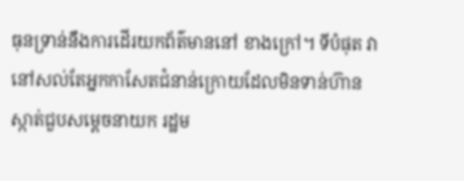ធុនទ្រាន់នឹងការដើរយកព័ត៌មាននៅ ខាងក្រៅ។ ទីបំផុត វានៅសល់តែអ្នកកាសែតជំនាន់ក្រោយដែលមិនទាន់ហ៊ានស្កាត់ជួបសម្តេចនាយក រដ្ឋម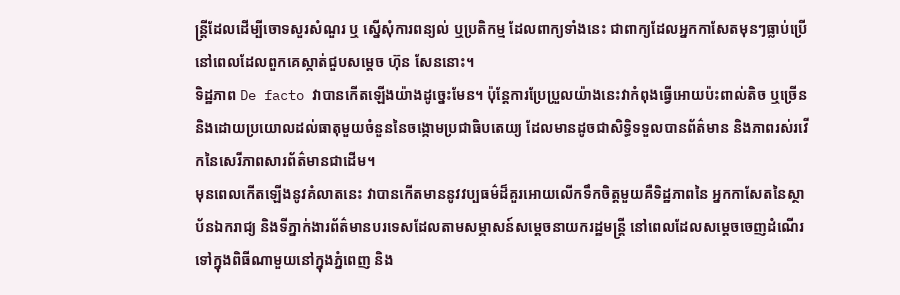ន្ត្រីដែលដើម្បីចោទសួរសំណួរ ឬ ស្នើសុំការពន្យល់ ឬប្រតិកម្ម ដែលពាក្យទាំងនេះ ជាពាក្យដែលអ្នកកាសែតមុនៗធ្លាប់ប្រើនៅពេលដែលពួកគេស្កាត់ជួបសម្តេច ហ៊ុន សែននោះ។
ទិដ្ឋភាព De facto វាបានកើតឡើងយ៉ាងដូច្នេះមែន។ ប៉ុន្តែការប្រែប្រួលយ៉ាងនេះវាកំពុងធ្វើអោយប៉ះពាល់តិច ឬច្រើន និងដោយប្រយោលដល់ធាតុមួយចំនួននៃចង្កោមប្រជាធិបតេយ្យ ដែលមានដូចជាសិទ្ធិទទួលបានព័ត៌មាន និងភាពរស់រវើកនៃសេរីភាពសារព័ត៌មានជាដើម។
មុនពេលកើតឡើងនូវគំលាតនេះ វាបានកើតមាននូវវប្បធម៌ដ៏គួរអោយលើកទឹកចិត្តមួយគឺទិដ្ឋភាពនៃ អ្នកកាសែតនៃស្ថាប័នឯករាជ្យ និងទីភ្នាក់ងារព័ត៌មានបរទេសដែលតាមសម្ភាសន៍សម្តេចនាយករដ្ឋមន្ត្រី នៅពេលដែលសម្តេចចេញដំណើរទៅក្នុងពិធីណាមួយនៅក្នុងភ្នំពេញ និង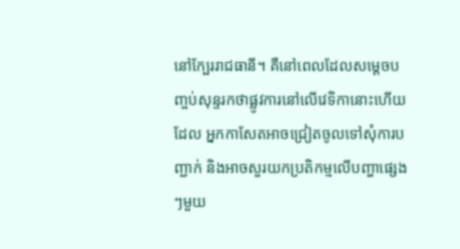នៅក្បែររាជធានី។ គឺនៅពេលដែលសម្តេចបញ្ចប់សុន្ទរកថាផ្លូវការនៅលើវេទិកានោះហើយដែល អ្នកកាសែតអាចជ្រៀតចូលទៅសុំការបញ្ជាក់ និងអាចសួរយកប្រតិកម្មលើបញ្ហាផ្សេងៗមួយ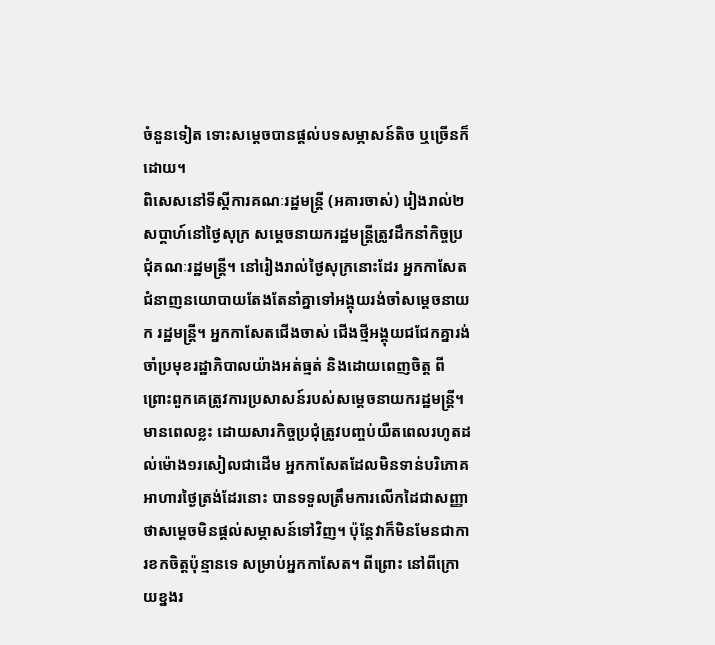ចំនួនទៀត ទោះសម្តេចបានផ្តល់បទសម្ភាសន៍តិច ឬច្រើនក៏ដោយ។
ពិសេសនៅទីស្តីការគណៈរដ្ឋមន្ត្រី (អគារចាស់) រៀងរាល់២សប្តាហ៍នៅថ្ងៃសុក្រ សម្តេចនាយករដ្ឋមន្ត្រីត្រូវដឹកនាំកិច្ចប្រជុំគណៈរដ្ឋមន្ត្រី។ នៅរៀងរាល់ថ្ងៃសុក្រនោះដែរ អ្នកកាសែតជំនាញនយោបាយតែងតែនាំគ្នាទៅអង្គុយរង់ចាំសម្តេចនាយក រដ្ឋមន្ត្រី។ អ្នកកាសែតជើងចាស់ ជើងថ្មីអង្គុយជជែកគ្នារង់ចាំប្រមុខរដ្ឋាភិបាលយ៉ាងអត់ធ្មត់ និងដោយពេញចិត្ត ពីព្រោះពួកគេត្រូវការប្រសាសន៍របស់សម្តេចនាយករដ្ឋមន្ត្រី។ មានពេលខ្លះ ដោយសារកិច្ចប្រជុំត្រូវបញ្ចប់យឺតពេលរហូតដល់ម៉ោង១រសៀលជាដើម អ្នកកាសែតដែលមិនទាន់បរិភោគអាហារថ្ងៃត្រង់ដែរនោះ បានទទួលត្រឹមការលើកដៃជាសញ្ញាថាសម្តេចមិនផ្តល់សម្ភាសន៍ទៅវិញ។ ប៉ុន្តែវាក៏មិនមែនជាការខកចិត្តប៉ុន្មានទេ សម្រាប់អ្នកកាសែត។ ពីព្រោះ នៅពីក្រោយខ្នងរ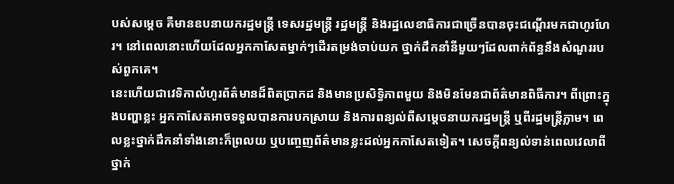បស់សម្តេច គឺមានឧបនាយករដ្ឋមន្ត្រី ទេសរដ្ឋមន្ត្រី រដ្ឋមន្ត្រី និងរដ្ឋលេខាធិការជាច្រើនបានចុះជណ្តើរមកជាហូរហែរ។ នៅពេលនោះហើយដែលអ្នកកាសែតម្នាក់ៗដើរតម្រង់ចាប់យក ថ្នាក់ដឹកនាំនីមួយៗដែលពាក់ព័ន្ធនឹងសំណួររបស់ពួកគេ។
នេះហើយជាវេទិកាលំហូរព័ត៌មានដ៏ពិតប្រាកដ និងមានប្រសិទ្ធិភាពមួយ និងមិនមែនជាព័ត៌មានពិធីការ។ ពីព្រោះក្នុងបញ្ហាខ្លះ អ្នកកាសែតអាចទទួលបានការបកស្រាយ និងការពន្យល់ពីសម្តេចនាយករដ្ឋមន្ត្រី ឬពីរដ្ឋមន្ត្រីភ្លាម។ ពេលខ្លះថ្នាក់ដឹកនាំទាំងនោះក៏ព្រលយ ឬបញ្ចេញព័ត៌មានខ្លះដល់អ្នកកាសែតទៀត។ សេចក្តីពន្យល់ទាន់ពេលវេលាពីថ្នាក់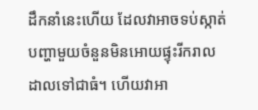ដឹកនាំនេះហើយ ដែលវាអាចទប់ស្កាត់បញ្ហាមួយចំនួនមិនអោយផ្ទុះរីករាលដាលទៅជាធំ។ ហើយវាអា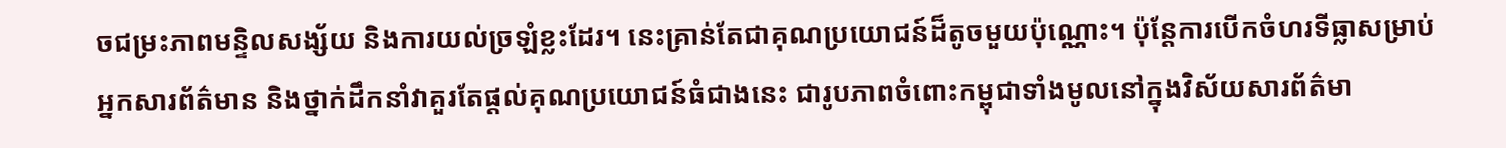ចជម្រះភាពមន្ទិលសង្ស័យ និងការយល់ច្រឡំខ្លះដែរ។ នេះគ្រាន់តែជាគុណប្រយោជន៍ដ៏តូចមួយប៉ុណ្ណោះ។ ប៉ុន្តែការបើកចំហរទីធ្លាសម្រាប់អ្នកសារព័ត៌មាន និងថ្នាក់ដឹកនាំវាគួរតែផ្តល់គុណប្រយោជន៍ធំជាងនេះ ជារូបភាពចំពោះកម្ពុជាទាំងមូលនៅក្នុងវិស័យសារព័ត៌មា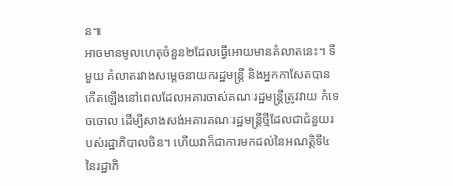ន៕
អាចមានមូលហេតុចំនួន២ដែលធ្វើអោយមានគំលាតនេះ។ ទីមួយ គំលាតរវាងសម្តេចនាយករដ្ឋមន្ត្រី និងអ្នកកាសែតបានកើតឡើងនៅពេលដែលអគារចាស់គណៈរដ្ឋមន្ត្រីត្រូវវាយ កំទេចចោល ដើម្បីសាងសង់អគារគណៈរដ្ឋមន្ត្រីថ្មីដែលជាជំនួយរបស់រដ្ឋាភិបាលចិន។ ហើយវាក៏ជាការមកដល់នៃអណត្តិទី៤នៃរដ្ឋាភិ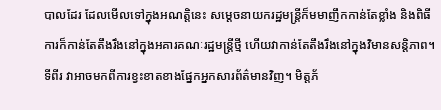បាលដែរ ដែលមើលទៅក្នុងអណត្តិនេះ សម្តេចនាយករដ្ឋមន្ត្រីក៏មមាញឹកកាន់តែខ្លាំង និងពិធីការក៏កាន់តែតឹងរឹងនៅក្នុងអគារគណៈរដ្ឋមន្ត្រីថ្មី ហើយវាកាន់តែតឹងរឹងនៅក្នុងវិមានសន្តិភាព។ ទីពីរ វាអាចមកពីការខ្វះខាតខាងផ្នែកអ្នកសារព័ត៌មានវិញ។ មិត្តភ័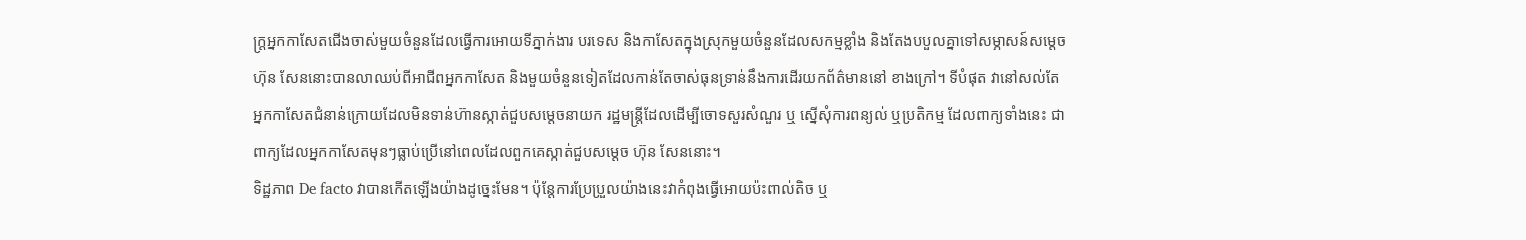ក្ត្រអ្នកកាសែតជើងចាស់មួយចំនួនដែលធ្វើការអោយទីភ្នាក់ងារ បរទេស និងកាសែតក្នុងស្រុកមួយចំនួនដែលសកម្មខ្លាំង និងតែងបបួលគ្នាទៅសម្ភាសន៍សម្តេចហ៊ុន សែននោះបានលាឈប់ពីអាជីពអ្នកកាសែត និងមួយចំនួនទៀតដែលកាន់តែចាស់ធុនទ្រាន់នឹងការដើរយកព័ត៌មាននៅ ខាងក្រៅ។ ទីបំផុត វានៅសល់តែអ្នកកាសែតជំនាន់ក្រោយដែលមិនទាន់ហ៊ានស្កាត់ជួបសម្តេចនាយក រដ្ឋមន្ត្រីដែលដើម្បីចោទសួរសំណួរ ឬ ស្នើសុំការពន្យល់ ឬប្រតិកម្ម ដែលពាក្យទាំងនេះ ជាពាក្យដែលអ្នកកាសែតមុនៗធ្លាប់ប្រើនៅពេលដែលពួកគេស្កាត់ជួបសម្តេច ហ៊ុន សែននោះ។
ទិដ្ឋភាព De facto វាបានកើតឡើងយ៉ាងដូច្នេះមែន។ ប៉ុន្តែការប្រែប្រួលយ៉ាងនេះវាកំពុងធ្វើអោយប៉ះពាល់តិច ឬ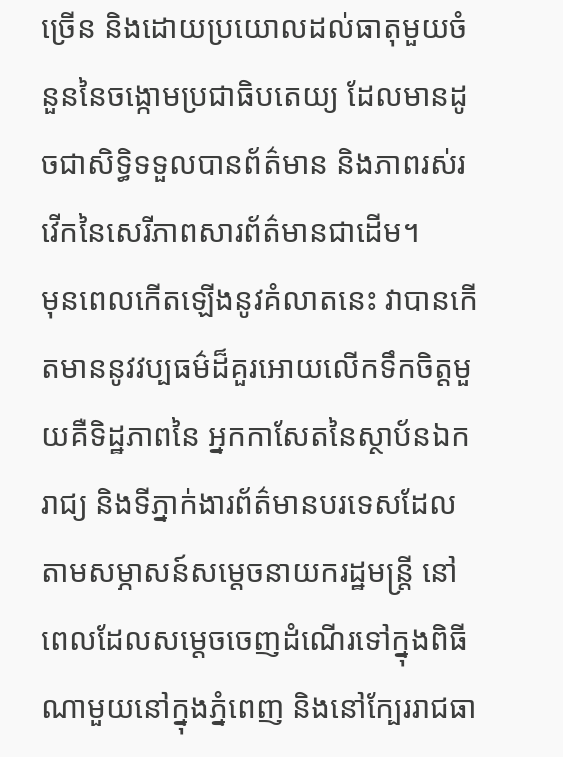ច្រើន និងដោយប្រយោលដល់ធាតុមួយចំនួននៃចង្កោមប្រជាធិបតេយ្យ ដែលមានដូចជាសិទ្ធិទទួលបានព័ត៌មាន និងភាពរស់រវើកនៃសេរីភាពសារព័ត៌មានជាដើម។
មុនពេលកើតឡើងនូវគំលាតនេះ វាបានកើតមាននូវវប្បធម៌ដ៏គួរអោយលើកទឹកចិត្តមួយគឺទិដ្ឋភាពនៃ អ្នកកាសែតនៃស្ថាប័នឯករាជ្យ និងទីភ្នាក់ងារព័ត៌មានបរទេសដែលតាមសម្ភាសន៍សម្តេចនាយករដ្ឋមន្ត្រី នៅពេលដែលសម្តេចចេញដំណើរទៅក្នុងពិធីណាមួយនៅក្នុងភ្នំពេញ និងនៅក្បែររាជធា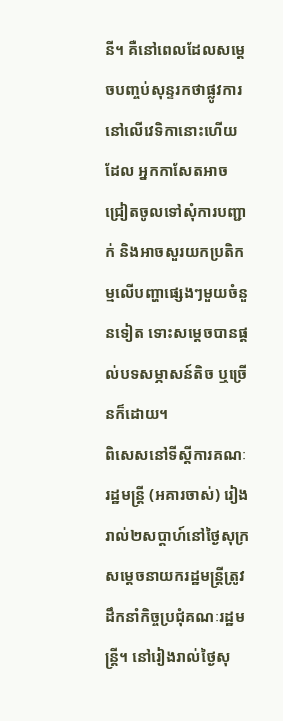នី។ គឺនៅពេលដែលសម្តេចបញ្ចប់សុន្ទរកថាផ្លូវការនៅលើវេទិកានោះហើយដែល អ្នកកាសែតអាចជ្រៀតចូលទៅសុំការបញ្ជាក់ និងអាចសួរយកប្រតិកម្មលើបញ្ហាផ្សេងៗមួយចំនួនទៀត ទោះសម្តេចបានផ្តល់បទសម្ភាសន៍តិច ឬច្រើនក៏ដោយ។
ពិសេសនៅទីស្តីការគណៈរដ្ឋមន្ត្រី (អគារចាស់) រៀងរាល់២សប្តាហ៍នៅថ្ងៃសុក្រ សម្តេចនាយករដ្ឋមន្ត្រីត្រូវដឹកនាំកិច្ចប្រជុំគណៈរដ្ឋមន្ត្រី។ នៅរៀងរាល់ថ្ងៃសុ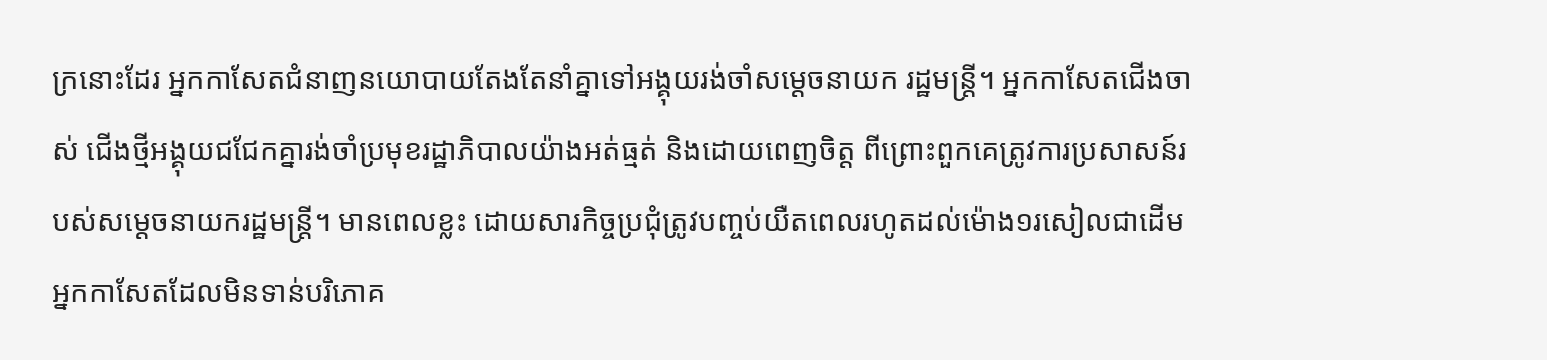ក្រនោះដែរ អ្នកកាសែតជំនាញនយោបាយតែងតែនាំគ្នាទៅអង្គុយរង់ចាំសម្តេចនាយក រដ្ឋមន្ត្រី។ អ្នកកាសែតជើងចាស់ ជើងថ្មីអង្គុយជជែកគ្នារង់ចាំប្រមុខរដ្ឋាភិបាលយ៉ាងអត់ធ្មត់ និងដោយពេញចិត្ត ពីព្រោះពួកគេត្រូវការប្រសាសន៍របស់សម្តេចនាយករដ្ឋមន្ត្រី។ មានពេលខ្លះ ដោយសារកិច្ចប្រជុំត្រូវបញ្ចប់យឺតពេលរហូតដល់ម៉ោង១រសៀលជាដើម អ្នកកាសែតដែលមិនទាន់បរិភោគ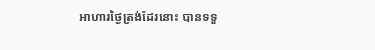អាហារថ្ងៃត្រង់ដែរនោះ បានទទួ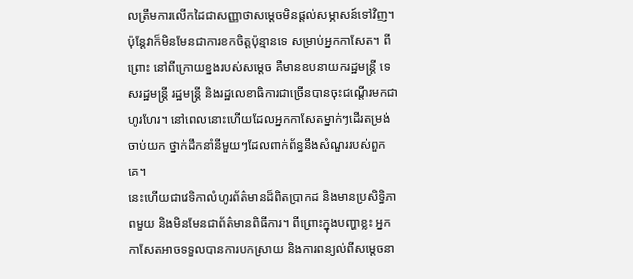លត្រឹមការលើកដៃជាសញ្ញាថាសម្តេចមិនផ្តល់សម្ភាសន៍ទៅវិញ។ ប៉ុន្តែវាក៏មិនមែនជាការខកចិត្តប៉ុន្មានទេ សម្រាប់អ្នកកាសែត។ ពីព្រោះ នៅពីក្រោយខ្នងរបស់សម្តេច គឺមានឧបនាយករដ្ឋមន្ត្រី ទេសរដ្ឋមន្ត្រី រដ្ឋមន្ត្រី និងរដ្ឋលេខាធិការជាច្រើនបានចុះជណ្តើរមកជាហូរហែរ។ នៅពេលនោះហើយដែលអ្នកកាសែតម្នាក់ៗដើរតម្រង់ចាប់យក ថ្នាក់ដឹកនាំនីមួយៗដែលពាក់ព័ន្ធនឹងសំណួររបស់ពួកគេ។
នេះហើយជាវេទិកាលំហូរព័ត៌មានដ៏ពិតប្រាកដ និងមានប្រសិទ្ធិភាពមួយ និងមិនមែនជាព័ត៌មានពិធីការ។ ពីព្រោះក្នុងបញ្ហាខ្លះ អ្នកកាសែតអាចទទួលបានការបកស្រាយ និងការពន្យល់ពីសម្តេចនា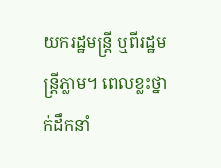យករដ្ឋមន្ត្រី ឬពីរដ្ឋមន្ត្រីភ្លាម។ ពេលខ្លះថ្នាក់ដឹកនាំ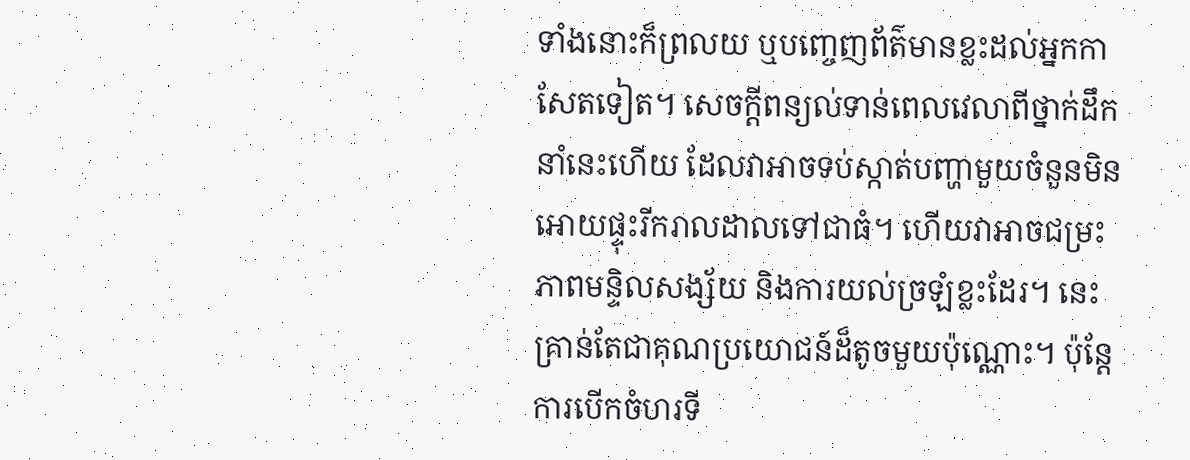ទាំងនោះក៏ព្រលយ ឬបញ្ចេញព័ត៌មានខ្លះដល់អ្នកកាសែតទៀត។ សេចក្តីពន្យល់ទាន់ពេលវេលាពីថ្នាក់ដឹកនាំនេះហើយ ដែលវាអាចទប់ស្កាត់បញ្ហាមួយចំនួនមិនអោយផ្ទុះរីករាលដាលទៅជាធំ។ ហើយវាអាចជម្រះភាពមន្ទិលសង្ស័យ និងការយល់ច្រឡំខ្លះដែរ។ នេះគ្រាន់តែជាគុណប្រយោជន៍ដ៏តូចមួយប៉ុណ្ណោះ។ ប៉ុន្តែការបើកចំហរទី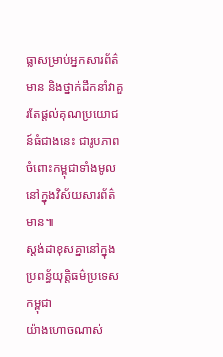ធ្លាសម្រាប់អ្នកសារព័ត៌មាន និងថ្នាក់ដឹកនាំវាគួរតែផ្តល់គុណប្រយោជន៍ធំជាងនេះ ជារូបភាពចំពោះកម្ពុជាទាំងមូលនៅក្នុងវិស័យសារព័ត៌មាន៕
ស្តង់ដាខុសគ្នានៅក្នុង ប្រពន្ធ័យុត្តិធម៌ប្រទេសកម្ពុជា
យ៉ាងហោចណាស់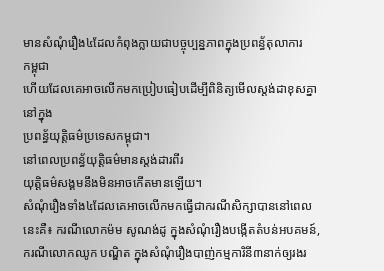មានសំណុំរឿង៤ដែលកំពុងក្លាយជាបច្ចុប្បន្នភាពក្នុងប្រពន្ធ័តុលាការ
កម្ពុជា
ហើយដែលគេអាចលើកមកប្រៀបធៀបដើម្បីពិនិត្យមើលស្តង់ដាខុសគ្នានៅក្នុង
ប្រពន្ធ័យុត្តិធម៌ប្រទេសកម្ពុជា។
នៅពេលប្រពន្ធ័យុត្តិធម៌មានស្តង់ដារពីរ
យុត្តិធម៌សង្គមនឹងមិនអាចកើតមានឡើយ។
សំណុំរឿងទាំង៤ដែលគេអាចលើកមកធ្វើជាករណីសិក្សាបាននៅពេលនេះគឺ៖ ករណីលោកម៉ម សូណង់ដូ ក្នុងសំណុំរឿងបង្កើតតំបន់អបគមន៍, ករណីលោកឈូក បណ្ឌិត ក្នុងសំណុំរឿងបាញ់កម្មការិនី៣នាក់ឲ្យរងរ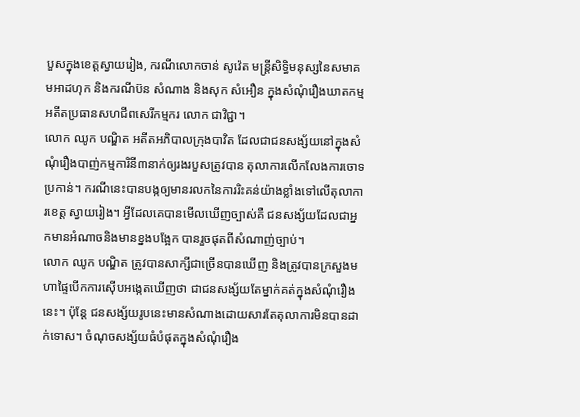បួសក្នុងខេត្តស្វាយរៀង, ករណីលោកចាន់ សូវ៉េត មន្ត្រីសិទ្ធិមនុស្សនៃសមាគមអាដហុក និងករណីប៊ន សំណាង និងសុក សំអឿន ក្នុងសំណុំរឿងឃាតកម្មអតីតប្រធានសហជីពសេរីកម្មករ លោក ជាវិជ្ជា។
លោក ឈូក បណ្ឌិត អតីតអភិបាលក្រុងបាវិត ដែលជាជនសង្ស័យនៅក្នុងសំណុំរឿងបាញ់កម្មការិនី៣នាក់ឲ្យរងរបួសត្រូវបាន តុលាការលើកលែងការចោទប្រកាន់។ ករណីនេះបានបង្កឲ្យមានរលកនៃការរិះគន់យ៉ាងខ្លាំងទៅលើតុលាការខេត្ត ស្វាយរៀង។ អ្វីដែលគេបានមើលឃើញច្បាស់គឺ ជនសង្ស័យដែលជាអ្នកមានអំណាចនិងមានខ្នងបង្អែក បានរួចផុតពីសំណាញ់ច្បាប់។
លោក ឈូក បណ្ឌិត ត្រូវបានសាក្សីជាច្រើនបានឃើញ និងត្រូវបានក្រសួងមហាផ្ទៃបើកការស៊ើបអង្កេតឃើញថា ជាជនសង្ស័យតែម្នាក់គត់ក្នុងសំណុំរឿងនេះ។ ប៉ុន្តែ ជនសង្ស័យរូបនេះមានសំណាងដោយសារតែតុលាការមិនបានដាក់ទោស។ ចំណុចសង្ស័យធំបំផុតក្នុងសំណុំរឿង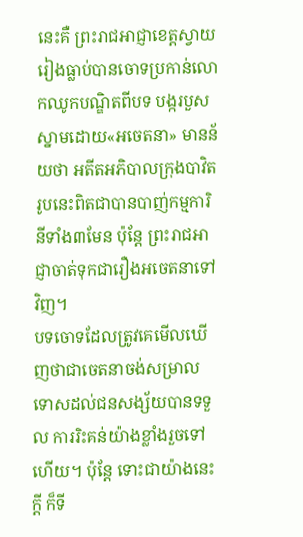នេះគឺ ព្រះរាជអាជ្ញាខេត្តស្វាយរៀងធ្លាប់បានចោទប្រកាន់លោកឈូកបណ្ឌិតពីបទ បង្ករបួសស្នាមដោយ«អចេតនា» មានន័យថា អតីតអភិបាលក្រុងបាវិតរូបនេះពិតជាបានបាញ់កម្មការិនីទាំង៣មែន ប៉ុន្តែ ព្រះរាជអាជ្ញាចាត់ទុកជារឿងអចេតនាទៅវិញ។
បទចោទដែលត្រូវគេមើលឃើញថាជាចេតនាចង់សម្រាលទោសដល់ជនសង្ស័យបានទទួល ការរិះគន់យ៉ាងខ្លាំងរួចទៅហើយ។ ប៉ុន្តែ ទោះជាយ៉ាងនេះក្តី ក៏ទី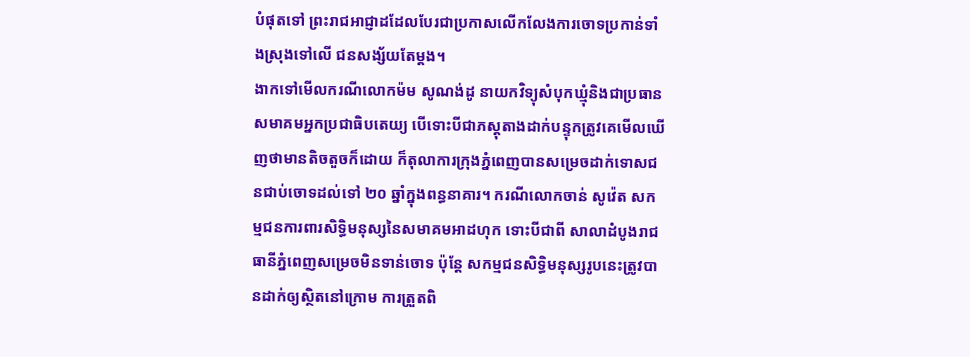បំផុតទៅ ព្រះរាជអាជ្ញាដដែលបែរជាប្រកាសលើកលែងការចោទប្រកាន់ទាំងស្រុងទៅលើ ជនសង្ស័យតែម្តង។
ងាកទៅមើលករណីលោកម៉ម សូណង់ដូ នាយកវិទ្យុសំបុកឃ្មុំនិងជាប្រធានសមាគមអ្នកប្រជាធិបតេយ្យ បើទោះបីជាភស្តុតាងដាក់បន្ទុកត្រូវគេមើលឃើញថាមានតិចតួចក៏ដោយ ក៏តុលាការក្រុងភ្នំពេញបានសម្រេចដាក់ទោសជនជាប់ចោទដល់ទៅ ២០ ឆ្នាំក្នុងពន្ធនាគារ។ ករណីលោកចាន់ សូវ៉េត សកម្មជនការពារសិទ្ធិមនុស្សនៃសមាគមអាដហុក ទោះបីជាពី សាលាដំបូងរាជធានីភ្នំពេញសម្រេចមិនទាន់ចោទ ប៉ុន្តែ សកម្មជនសិទ្ធិមនុស្សរូបនេះត្រូវបានដាក់ឲ្យស្ថិតនៅក្រោម ការត្រួតពិ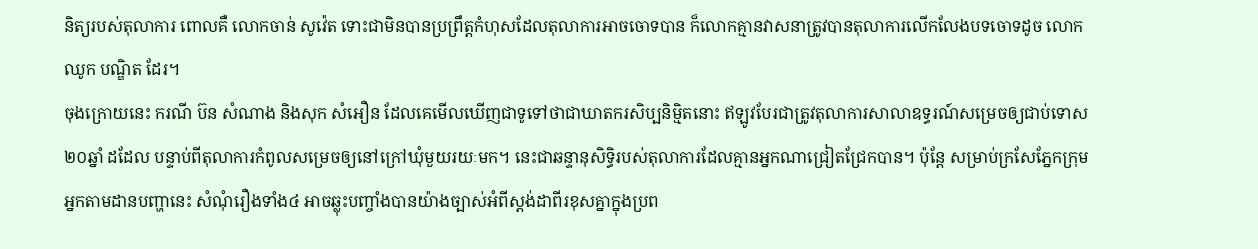និត្យរបស់តុលាការ ពោលគឺ លោកចាន់ សូវ៉េត ទោះជាមិនបានប្រព្រឹត្តកំហុសដែលតុលាការអាចចោទបាន ក៏លោកគ្មានវាសនាត្រូវបានតុលាការលើកលែងបទចោទដូច លោក ឈូក បណ្ឌិត ដែរ។
ចុងក្រោយនេះ ករណី ប៊ន សំណាង និងសុក សំអឿន ដែលគេមើលឃើញជាទូទៅថាជាឃាតករសិប្បនិម្មិតនោះ ឥឡូវបែរជាត្រូវតុលាការសាលាឧទ្ធរណ៍សម្រេចឲ្យជាប់ទោស២០ឆ្នាំ ដដែល បន្ទាប់ពីតុលាការកំពូលសម្រេចឲ្យនៅក្រៅឃុំមួយរយៈមក។ នេះជាឆន្ទានុសិទ្ធិរបស់តុលាការដែលគ្មានអ្នកណាជ្រៀតជ្រែកបាន។ ប៉ុន្តែ សម្រាប់ក្រសែភ្នែកក្រុមអ្នកតាមដានបញ្ហានេះ សំណុំរឿងទាំង៤ អាចឆ្លុះបញ្ចាំងបានយ៉ាងច្បាស់អំពីស្តង់ដាពីរខុសគ្នាក្នុងប្រព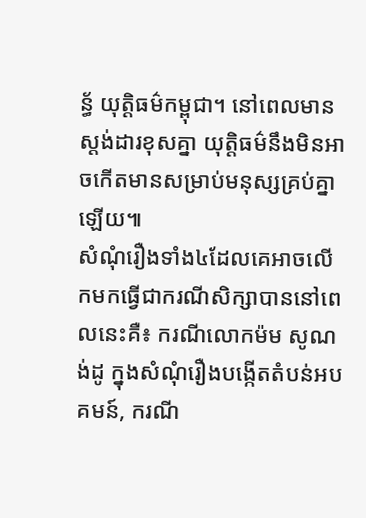ន្ធ័ យុត្តិធម៌កម្ពុជា។ នៅពេលមានស្តង់ដារខុសគ្នា យុត្តិធម៌នឹងមិនអាចកើតមានសម្រាប់មនុស្សគ្រប់គ្នាឡើយ៕
សំណុំរឿងទាំង៤ដែលគេអាចលើកមកធ្វើជាករណីសិក្សាបាននៅពេលនេះគឺ៖ ករណីលោកម៉ម សូណង់ដូ ក្នុងសំណុំរឿងបង្កើតតំបន់អបគមន៍, ករណី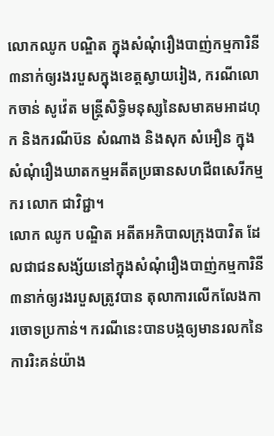លោកឈូក បណ្ឌិត ក្នុងសំណុំរឿងបាញ់កម្មការិនី៣នាក់ឲ្យរងរបួសក្នុងខេត្តស្វាយរៀង, ករណីលោកចាន់ សូវ៉េត មន្ត្រីសិទ្ធិមនុស្សនៃសមាគមអាដហុក និងករណីប៊ន សំណាង និងសុក សំអឿន ក្នុងសំណុំរឿងឃាតកម្មអតីតប្រធានសហជីពសេរីកម្មករ លោក ជាវិជ្ជា។
លោក ឈូក បណ្ឌិត អតីតអភិបាលក្រុងបាវិត ដែលជាជនសង្ស័យនៅក្នុងសំណុំរឿងបាញ់កម្មការិនី៣នាក់ឲ្យរងរបួសត្រូវបាន តុលាការលើកលែងការចោទប្រកាន់។ ករណីនេះបានបង្កឲ្យមានរលកនៃការរិះគន់យ៉ាង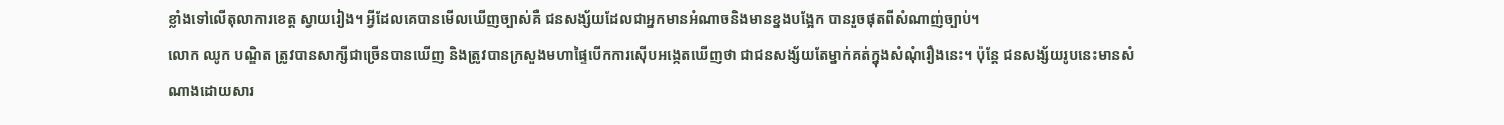ខ្លាំងទៅលើតុលាការខេត្ត ស្វាយរៀង។ អ្វីដែលគេបានមើលឃើញច្បាស់គឺ ជនសង្ស័យដែលជាអ្នកមានអំណាចនិងមានខ្នងបង្អែក បានរួចផុតពីសំណាញ់ច្បាប់។
លោក ឈូក បណ្ឌិត ត្រូវបានសាក្សីជាច្រើនបានឃើញ និងត្រូវបានក្រសួងមហាផ្ទៃបើកការស៊ើបអង្កេតឃើញថា ជាជនសង្ស័យតែម្នាក់គត់ក្នុងសំណុំរឿងនេះ។ ប៉ុន្តែ ជនសង្ស័យរូបនេះមានសំណាងដោយសារ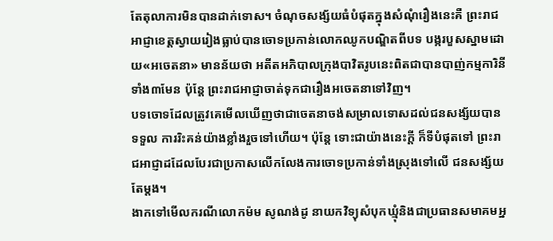តែតុលាការមិនបានដាក់ទោស។ ចំណុចសង្ស័យធំបំផុតក្នុងសំណុំរឿងនេះគឺ ព្រះរាជអាជ្ញាខេត្តស្វាយរៀងធ្លាប់បានចោទប្រកាន់លោកឈូកបណ្ឌិតពីបទ បង្ករបួសស្នាមដោយ«អចេតនា» មានន័យថា អតីតអភិបាលក្រុងបាវិតរូបនេះពិតជាបានបាញ់កម្មការិនីទាំង៣មែន ប៉ុន្តែ ព្រះរាជអាជ្ញាចាត់ទុកជារឿងអចេតនាទៅវិញ។
បទចោទដែលត្រូវគេមើលឃើញថាជាចេតនាចង់សម្រាលទោសដល់ជនសង្ស័យបានទទួល ការរិះគន់យ៉ាងខ្លាំងរួចទៅហើយ។ ប៉ុន្តែ ទោះជាយ៉ាងនេះក្តី ក៏ទីបំផុតទៅ ព្រះរាជអាជ្ញាដដែលបែរជាប្រកាសលើកលែងការចោទប្រកាន់ទាំងស្រុងទៅលើ ជនសង្ស័យតែម្តង។
ងាកទៅមើលករណីលោកម៉ម សូណង់ដូ នាយកវិទ្យុសំបុកឃ្មុំនិងជាប្រធានសមាគមអ្ន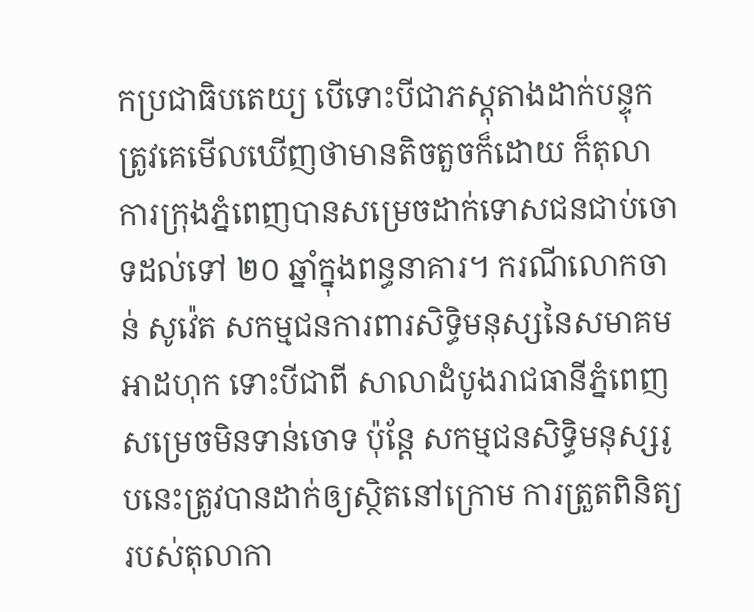កប្រជាធិបតេយ្យ បើទោះបីជាភស្តុតាងដាក់បន្ទុកត្រូវគេមើលឃើញថាមានតិចតួចក៏ដោយ ក៏តុលាការក្រុងភ្នំពេញបានសម្រេចដាក់ទោសជនជាប់ចោទដល់ទៅ ២០ ឆ្នាំក្នុងពន្ធនាគារ។ ករណីលោកចាន់ សូវ៉េត សកម្មជនការពារសិទ្ធិមនុស្សនៃសមាគមអាដហុក ទោះបីជាពី សាលាដំបូងរាជធានីភ្នំពេញសម្រេចមិនទាន់ចោទ ប៉ុន្តែ សកម្មជនសិទ្ធិមនុស្សរូបនេះត្រូវបានដាក់ឲ្យស្ថិតនៅក្រោម ការត្រួតពិនិត្យរបស់តុលាកា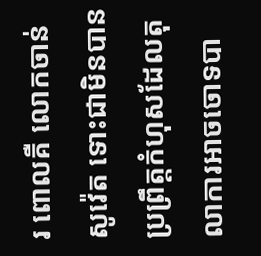រ ពោលគឺ លោកចាន់ សូវ៉េត ទោះជាមិនបានប្រព្រឹត្តកំហុសដែលតុលាការអាចចោទបា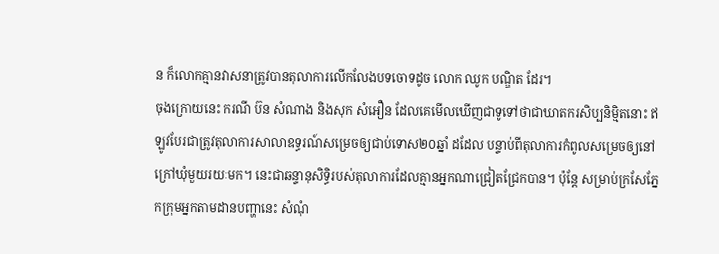ន ក៏លោកគ្មានវាសនាត្រូវបានតុលាការលើកលែងបទចោទដូច លោក ឈូក បណ្ឌិត ដែរ។
ចុងក្រោយនេះ ករណី ប៊ន សំណាង និងសុក សំអឿន ដែលគេមើលឃើញជាទូទៅថាជាឃាតករសិប្បនិម្មិតនោះ ឥឡូវបែរជាត្រូវតុលាការសាលាឧទ្ធរណ៍សម្រេចឲ្យជាប់ទោស២០ឆ្នាំ ដដែល បន្ទាប់ពីតុលាការកំពូលសម្រេចឲ្យនៅក្រៅឃុំមួយរយៈមក។ នេះជាឆន្ទានុសិទ្ធិរបស់តុលាការដែលគ្មានអ្នកណាជ្រៀតជ្រែកបាន។ ប៉ុន្តែ សម្រាប់ក្រសែភ្នែកក្រុមអ្នកតាមដានបញ្ហានេះ សំណុំ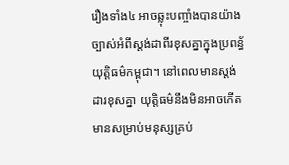រឿងទាំង៤ អាចឆ្លុះបញ្ចាំងបានយ៉ាងច្បាស់អំពីស្តង់ដាពីរខុសគ្នាក្នុងប្រពន្ធ័ យុត្តិធម៌កម្ពុជា។ នៅពេលមានស្តង់ដារខុសគ្នា យុត្តិធម៌នឹងមិនអាចកើតមានសម្រាប់មនុស្សគ្រប់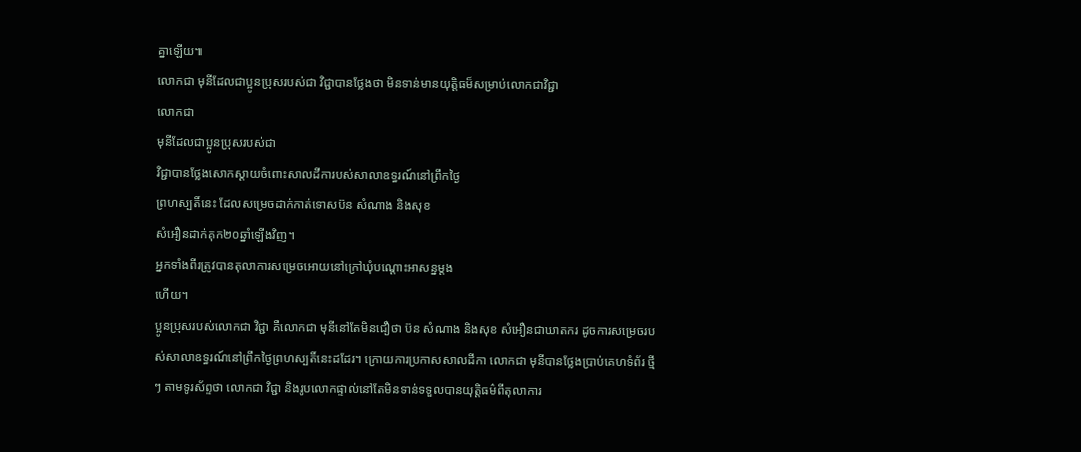គ្នាឡើយ៕
លោកជា មុនីដែលជាប្អូនប្រុសរបស់ជា វិជ្ជាបានថ្លែងថា មិនទាន់មានយុត្តិធម៏សម្រាប់លោកជាវិជ្ជា
លោកជា
មុនីដែលជាប្អូនប្រុសរបស់ជា
វិជ្ជាបានថ្លែងសោកស្តាយចំពោះសាលដីការបស់សាលាឧទ្ធរណ៍នៅព្រឹកថ្ងៃ
ព្រហស្បតិ៍នេះ ដែលសម្រេចដាក់កាត់ទោសប៊ន សំណាង និងសុខ
សំអឿនដាក់គុក២០ឆ្នាំឡើងវិញ។
អ្នកទាំងពីរត្រូវបានតុលាការសម្រេចអោយនៅក្រៅឃុំបណ្តោះអាសន្នម្តង
ហើយ។
ប្អូនប្រុសរបស់លោកជា វិជ្ជា គឺលោកជា មុនីនៅតែមិនជឿថា ប៊ន សំណាង និងសុខ សំអឿនជាឃាតករ ដូចការសម្រេចរបស់សាលាឧទ្ធរណ៍នៅព្រឹកថ្ងៃព្រហស្បតិ៍នេះដដែរ។ ក្រោយការប្រកាសសាលដីកា លោកជា មុនីបានថ្លែងប្រាប់គេហទំព័រ ថ្មីៗ តាមទូរស័ព្ទថា លោកជា វិជ្ជា និងរូបលោកផ្ទាល់នៅតែមិនទាន់ទទួលបានយុត្តិធម៌ពីតុលាការ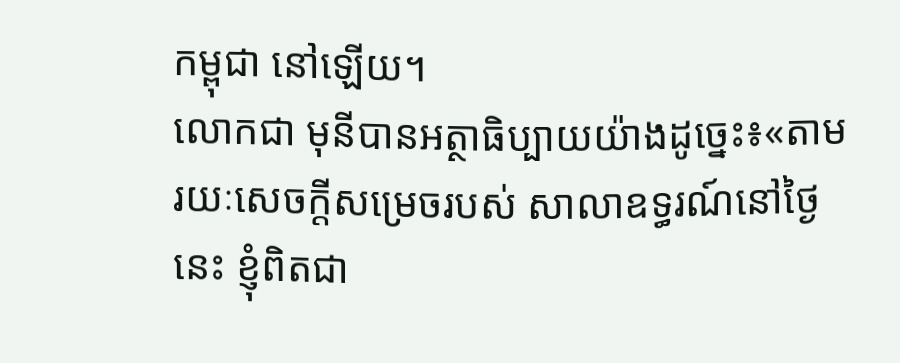កម្ពុជា នៅឡើយ។
លោកជា មុនីបានអត្ថាធិប្បាយយ៉ាងដូច្នេះ៖«តាមរយៈសេចក្តីសម្រេចរបស់ សាលាឧទ្ធរណ៍នៅថ្ងៃនេះ ខ្ញុំពិតជា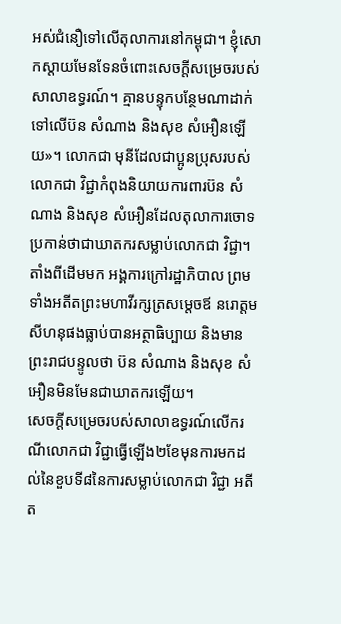អស់ជំនឿទៅលើតុលាការនៅកម្ពុជា។ ខ្ញុំសោកស្តាយមែនទែនចំពោះសេចក្តីសម្រេចរបស់សាលាឧទ្ធរណ៍។ គ្មានបន្ទុកបន្ថែមណាដាក់ទៅលើប៊ន សំណាង និងសុខ សំអឿនឡើយ»។ លោកជា មុនីដែលជាប្អូនប្រុសរបស់លោកជា វិជ្ជាកំពុងនិយាយការពារប៊ន សំណាង និងសុខ សំអឿនដែលតុលាការចោទប្រកាន់ថាជាឃាតករសម្លាប់លោកជា វិជ្ជា។
តាំងពីដើមមក អង្គការក្រៅរដ្ឋាភិបាល ព្រមទាំងអតីតព្រះមហាវីរក្សត្រសម្តេចឪ នរោត្តម សីហនុផងធ្លាប់បានអត្ថាធិប្បាយ និងមានព្រះរាជបន្ទូលថា ប៊ន សំណាង និងសុខ សំអឿនមិនមែនជាឃាតករឡើយ។
សេចក្តីសម្រេចរបស់សាលាឧទ្ធរណ៍លើករណីលោកជា វិជ្ជាធ្វើឡើង២ខែមុនការមកដល់នៃខួបទី៨នៃការសម្លាប់លោកជា វិជ្ជា អតីត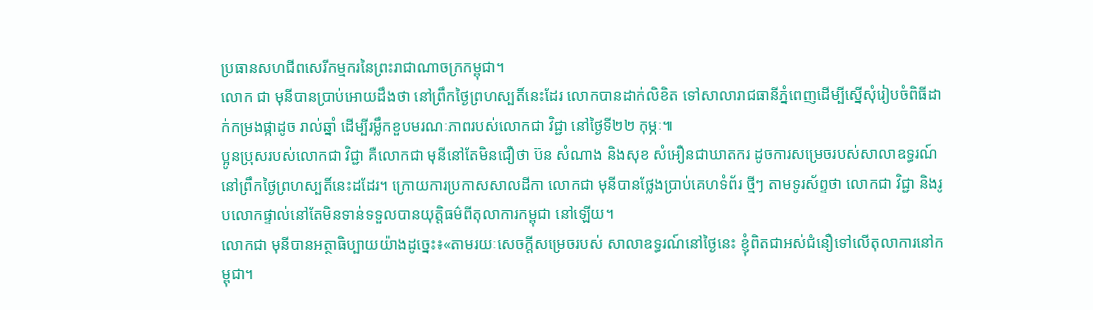ប្រធានសហជីពសេរីកម្មករនៃព្រះរាជាណាចក្រកម្ពុជា។
លោក ជា មុនីបានប្រាប់អោយដឹងថា នៅព្រឹកថ្ងៃព្រហស្បតិ៍នេះដែរ លោកបានដាក់លិខិត ទៅសាលារាជធានីភ្នំពេញដើម្បីស្នើសុំរៀបចំពិធីដាក់កម្រងផ្កាដូច រាល់ឆ្នាំ ដើម្បីរម្លឹកខួបមរណៈភាពរបស់លោកជា វិជ្ជា នៅថ្ងៃទី២២ កុម្ភៈ៕
ប្អូនប្រុសរបស់លោកជា វិជ្ជា គឺលោកជា មុនីនៅតែមិនជឿថា ប៊ន សំណាង និងសុខ សំអឿនជាឃាតករ ដូចការសម្រេចរបស់សាលាឧទ្ធរណ៍នៅព្រឹកថ្ងៃព្រហស្បតិ៍នេះដដែរ។ ក្រោយការប្រកាសសាលដីកា លោកជា មុនីបានថ្លែងប្រាប់គេហទំព័រ ថ្មីៗ តាមទូរស័ព្ទថា លោកជា វិជ្ជា និងរូបលោកផ្ទាល់នៅតែមិនទាន់ទទួលបានយុត្តិធម៌ពីតុលាការកម្ពុជា នៅឡើយ។
លោកជា មុនីបានអត្ថាធិប្បាយយ៉ាងដូច្នេះ៖«តាមរយៈសេចក្តីសម្រេចរបស់ សាលាឧទ្ធរណ៍នៅថ្ងៃនេះ ខ្ញុំពិតជាអស់ជំនឿទៅលើតុលាការនៅកម្ពុជា។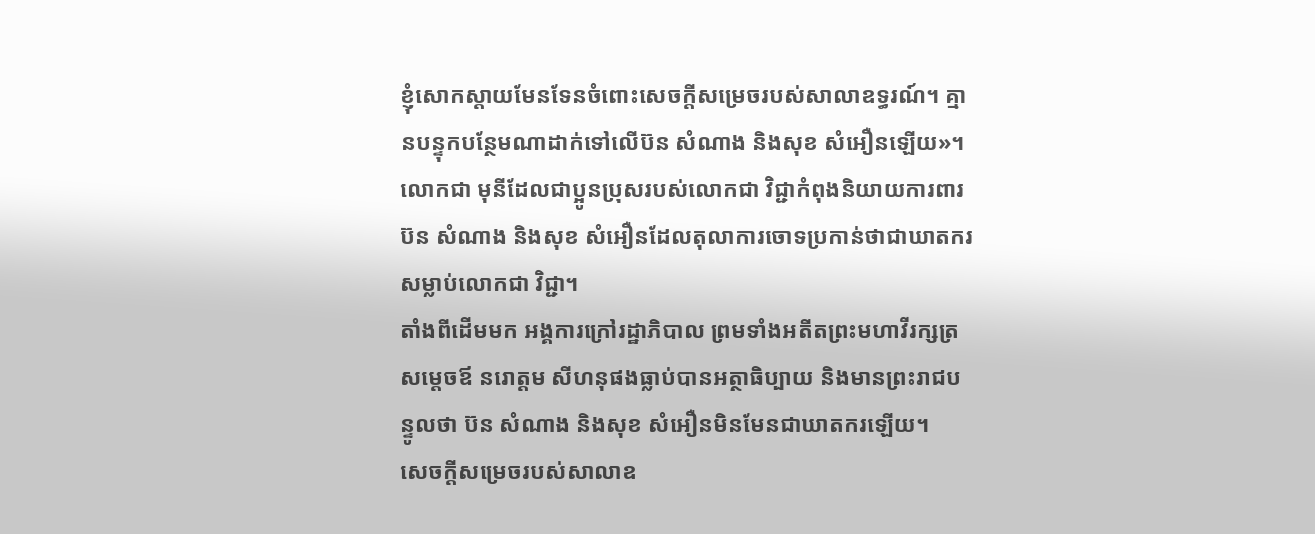ខ្ញុំសោកស្តាយមែនទែនចំពោះសេចក្តីសម្រេចរបស់សាលាឧទ្ធរណ៍។ គ្មានបន្ទុកបន្ថែមណាដាក់ទៅលើប៊ន សំណាង និងសុខ សំអឿនឡើយ»។ លោកជា មុនីដែលជាប្អូនប្រុសរបស់លោកជា វិជ្ជាកំពុងនិយាយការពារប៊ន សំណាង និងសុខ សំអឿនដែលតុលាការចោទប្រកាន់ថាជាឃាតករសម្លាប់លោកជា វិជ្ជា។
តាំងពីដើមមក អង្គការក្រៅរដ្ឋាភិបាល ព្រមទាំងអតីតព្រះមហាវីរក្សត្រសម្តេចឪ នរោត្តម សីហនុផងធ្លាប់បានអត្ថាធិប្បាយ និងមានព្រះរាជបន្ទូលថា ប៊ន សំណាង និងសុខ សំអឿនមិនមែនជាឃាតករឡើយ។
សេចក្តីសម្រេចរបស់សាលាឧ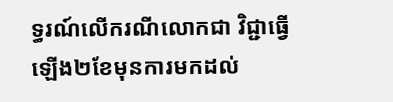ទ្ធរណ៍លើករណីលោកជា វិជ្ជាធ្វើឡើង២ខែមុនការមកដល់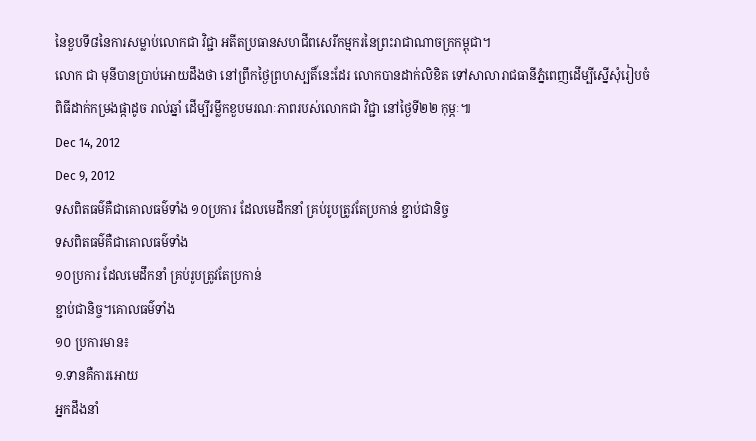នៃខួបទី៨នៃការសម្លាប់លោកជា វិជ្ជា អតីតប្រធានសហជីពសេរីកម្មករនៃព្រះរាជាណាចក្រកម្ពុជា។
លោក ជា មុនីបានប្រាប់អោយដឹងថា នៅព្រឹកថ្ងៃព្រហស្បតិ៍នេះដែរ លោកបានដាក់លិខិត ទៅសាលារាជធានីភ្នំពេញដើម្បីស្នើសុំរៀបចំពិធីដាក់កម្រងផ្កាដូច រាល់ឆ្នាំ ដើម្បីរម្លឹកខួបមរណៈភាពរបស់លោកជា វិជ្ជា នៅថ្ងៃទី២២ កុម្ភៈ៕
Dec 14, 2012
Dec 9, 2012
ទសពិតធម៌គឺជាគោលធម៌ទាំង ១០ប្រការ ដែលមេដឹកនាំ គ្រប់រូបត្រូវតែប្រកាន់ ខ្ជាប់ជានិច្ច
ទសពិតធម៌គឺជាគោលធម៌ទាំង
១០ប្រការ ដែលមេដឹកនាំ គ្រប់រូបត្រូវតែប្រកាន់
ខ្ជាប់ជានិច្ច។គោលធម៌ទាំង
១០ ប្រការមាន៖
១.ទានគឺការអោយ
អ្នកដឹងនាំ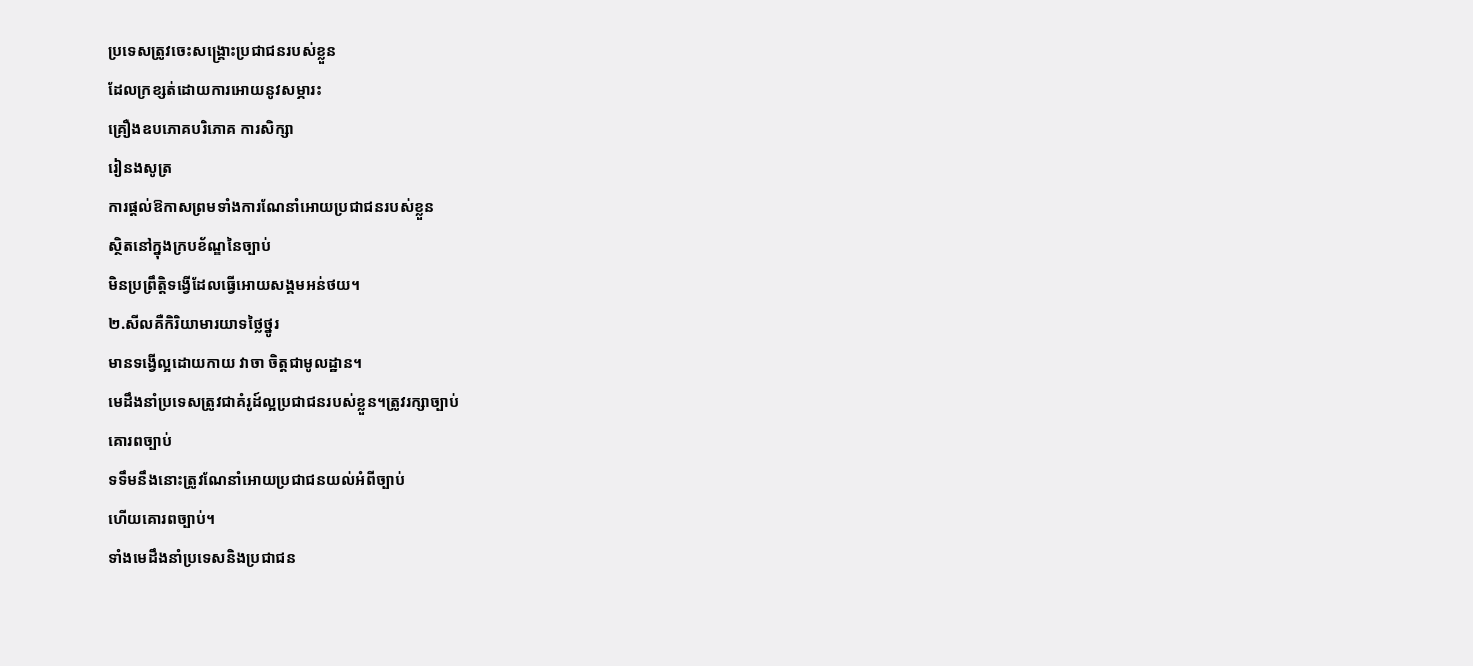ប្រទេសត្រូវចេះសង្រ្គោះប្រជាជនរបស់ខ្លួន
ដែលក្រខ្សត់ដោយការអោយនូវសម្ភារះ
គ្រឿងឧបភោគបរិភោគ ការសិក្សា
រៀនងសូត្រ
ការផ្ដល់ឱកាសព្រមទាំងការណែនាំអោយប្រជាជនរបស់ខ្លួន
ស្ថិតនៅក្នុងក្របខ័ណ្ឌនៃច្បាប់
មិនប្រព្រឹត្តិទង្វើដែលធ្វើអោយសង្គមអន់ថយ។
២.សីលគឺកិរិយាមារយាទថ្លៃថ្នូរ
មានទង្វើល្អដោយកាយ វាចា ចិត្តជាមូលដ្ឋាន។
មេដឹងនាំប្រទេសត្រូវជាគំរូដ៍ល្អប្រជាជនរបស់ខ្លួន។ត្រូវរក្សាច្បាប់
គោរពច្បាប់
ទទឹមនឹងនោះត្រូវណែនាំអោយប្រជាជនយល់អំពីច្បាប់
ហើយគោរពច្បាប់។
ទាំងមេដឹងនាំប្រទេសនិងប្រជាជន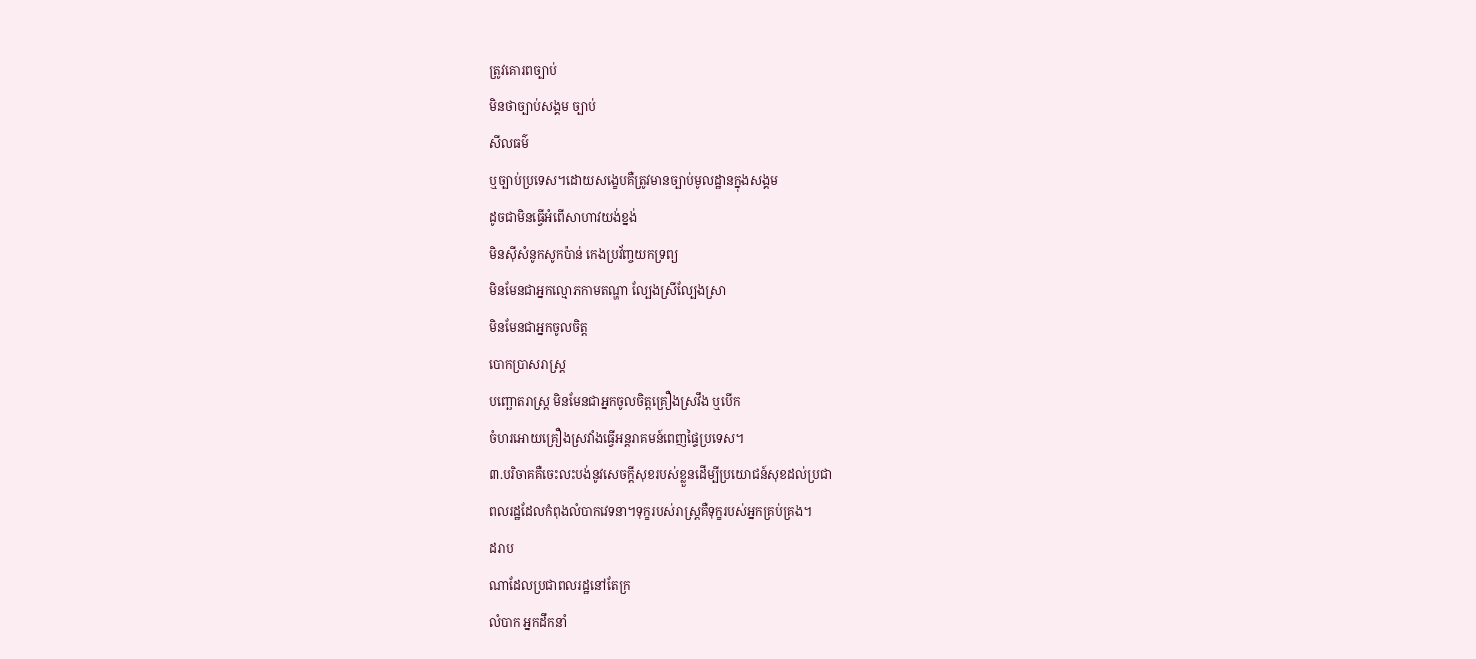ត្រូវគោរពច្បាប់
មិនថាច្បាប់សង្គម ច្បាប់
សីលធម៌
ឬច្បាប់ប្រទេស។ដោយសង្ខេបគឺត្រូវមានច្បាប់មូលដ្ឋានក្នុងសង្គម
ដូចជាមិនធ្វើអំពើសាហាវយង់ខ្នង់
មិនស៊ីសំនូកសូកប៉ាន់ កេងប្រវ័ញ្ចយកទ្រព្យ
មិនមែនជាអ្នកល្មោភកាមតណ្ហា ល្បែងស្រីល្បែងស្រា
មិនមែនជាអ្នកចូលចិត្ត
បោកប្រាសរាស្ដ្រ
បញ្ឆោតរាស្ដ្រ មិនមែនជាអ្នកចូលចិត្តគ្រឿងស្រវឹង ឬបើក
ចំហរអោយគ្រឿងស្រវាំងធ្វើអន្ដរាគមន៍ពេញផ្ទៃប្រទេស។
៣.បរិចាគគឺចេះលះបង់នូវសេចក្ដីសុខរបស់ខ្លួនដើម្បីប្រយោជន៍សុខដល់ប្រជា
ពលរដ្ឋដែលកំពុងលំបាកវេទនា។ទុក្ខរបស់រាស្ដ្រគឺទុក្ខរបស់អ្នកគ្រប់គ្រង។
ដរាប
ណាដែលប្រជាពលរដ្ឋនៅតែក្រ
លំបាក អ្នកដឹកនាំ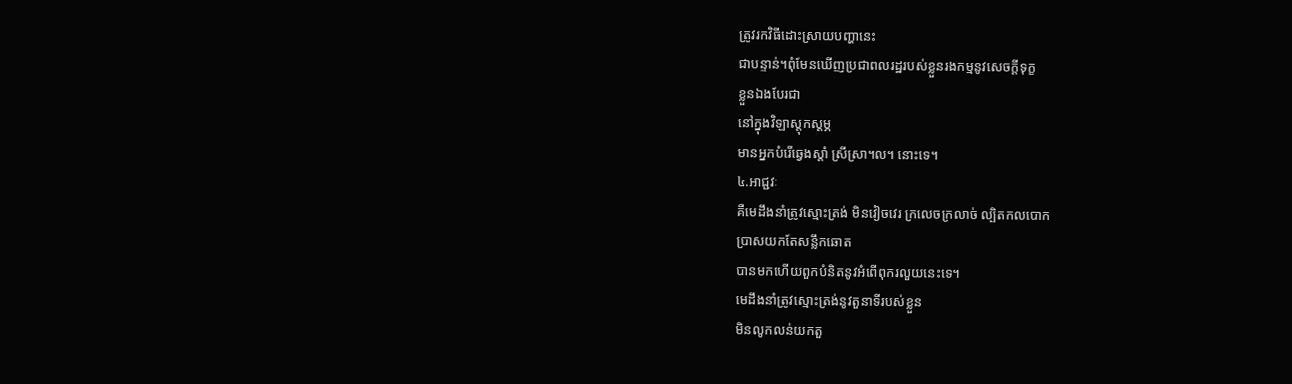ត្រូវរកវិធីដោះស្រាយបញ្ហានេះ
ជាបន្ទាន់។ពុំមែនឃើញប្រជាពលរដ្ឋរបស់ខ្លួនរងកម្មនូវសេចក្ដីទុក្ខ
ខ្លួនឯងបែរជា
នៅក្នុងវិឡាស្ដុកស្ដម្ភ
មានអ្នកបំរើឆ្វេងស្ដាំ ស្រីស្រា។ល។ នោះទេ។
៤.អាជ្ជវៈ
គឺមេដឹងនាំត្រូវស្មោះត្រង់ មិនវៀចវេរ ក្រលេចក្រលាច់ ល្បិតកលបោក
ប្រាសយកតែសន្លឹកឆោត
បានមកហើយពួកបំនិតនូវអំពើពុករលួយនេះទេ។
មេដឹងនាំត្រូវស្មោះត្រង់នូវតួនាទីរបស់ខ្លួន
មិនលូកលន់យកតួ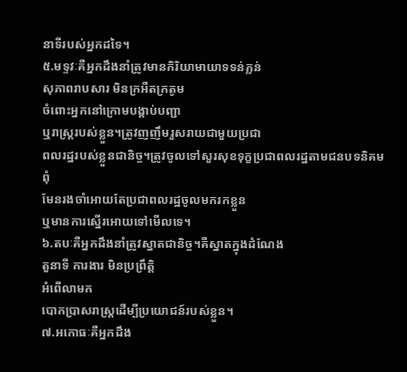នាទីរបស់អ្នកដទៃ។
៥.មទ្ទវៈគឺអ្នកដឹងនាំត្រូវមានកិរិយាមាយាទទន់ភ្លន់
សុភាពរាបសារ មិនក្រអឺតក្រតូម
ចំពោះអ្នកនៅក្រោមបង្គាប់បញ្ជា
ឬរាស្ដ្ររបស់ខ្លួន។ត្រូវញញឹមរួសរាយជាមួយប្រជា
ពលរដ្ឋរបស់ខ្លួនជានិច្ច។ត្រូវចូលទៅសួរសុខទុក្ខប្រជាពលរដ្ឋតាមជនបទនិគម
ពុំ
មែនរងចាំអោយតែប្រជាពលរដ្ឋចូលមករកខ្លួន
ឬមានការស្នើរអោយទៅមើលទេ។
៦.តបៈគឺអ្នកដឹងនាំត្រូវស្នាតជានិច្ច។គឺស្នាតក្នុងដំណែង
តួនាទី ការងារ មិនប្រព្រឹត្ដិ
អំពើលាមក
បោកប្រាសរាស្ដ្រដើម្បីប្រយោជន៍របស់ខ្លួន។
៧.អកោធៈគឺអ្នកដឹង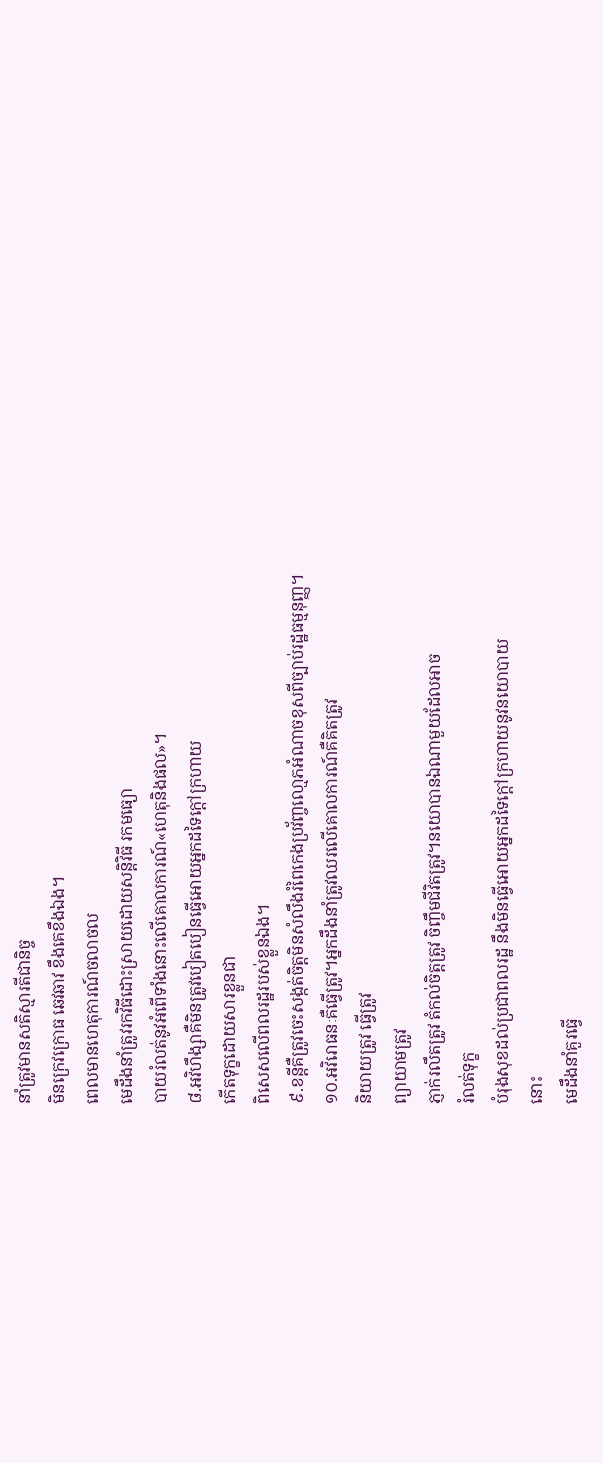នាំត្រូវមានសតិស្មារតីជានិច្ច
មិនក្រេវក្រោធ ឆេវឆាវ ខឹងគេខឹងឯង។
ពេលមានហេតុការណ៍ចលាចល
មេដឹងនាំត្រូវរកវិធីដោះស្រាយដោយសន្ដិវិធី រកមធ្យោ
បាយរំលត់នូវអំពើទាំងនោះលើគោលការណ៍«ហេតុនិងផល»។
៨.អវិហឹង្សាគឺមិនត្រូវបៀតបៀនធ្វើអោយអ្នកដទៃក្តៅក្រហាយ
កើតទុក្ខដោយសារខ្លួនជា
ពិសេសលើពលរដ្ឋរបស់ខ្លួនឯង។
៩.ខន្ដីគឺត្រូវចេះសង្កត់ចិត្តមិនសំលឹងរំពៃកេងប្រវ័ញ្ចលោ្មភអំណាចខុសពីច្បាប់រដ្ឋធម្មនុញ្ញ។
១០.អវិរោធនៈគឺធ្វើត្រូវ។អ្នកដឹងនាំត្រូវឈរលើគោលការណ៍គឺគិតត្រូវ
និយាយត្រូវ ធ្វើត្រូវ
ព្យាយាមត្រូវ
ភ្ញាក់រលឹតត្រូវ តំកល់ចិត្តត្រូវ ចិញ្ចឹមជីវិតត្រូវ។នយោបានឯណាមួយដែលអាច
រំលត់ទុក្ខ
បំរុងសុខដល់ប្រជាពលរដ្ឋ នឹងមិនធ្វើអោយអ្នកដទៃក្ដៅក្រហាយនូវនយោបាយ
នោះ
មេដឹងនាំគួរធ្វើ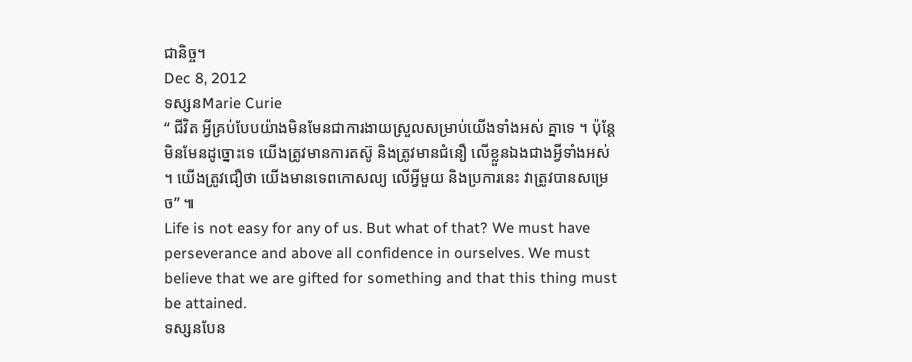ជានិច្ច។
Dec 8, 2012
ទស្សនMarie Curie
“ ជីវិត អ្វីគ្រប់បែបយ៉ាងមិនមែនជាការងាយស្រួលសម្រាប់យើងទាំងអស់ គ្នាទេ ។ ប៉ុន្តែ មិនមែនដូច្នោះទេ យើងត្រូវមានការតស៊ូ និងត្រូវមានជំនឿ លើខ្លួនឯងជាងអ្វីទាំងអស់ ។ យើងត្រូវជឿថា យើងមានទេពកោសល្យ លើអ្វីមួយ និងប្រការនេះ វាត្រូវបានសម្រេច” ៕
Life is not easy for any of us. But what of that? We must have perseverance and above all confidence in ourselves. We must believe that we are gifted for something and that this thing must be attained.
ទស្សនបែន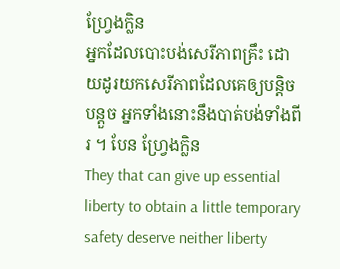ហ្វ្រែងក្លិន
អ្នកដែលបោះបង់សេរីភាពគ្រឹះ ដោយដូរយកសេរីភាពដែលគេឲ្យបន្តិច បន្តួច អ្នកទាំងនោះនឹងបាត់បង់ទាំងពីរ ។ បែន ហ្វ្រែងក្លិន
They that can give up essential liberty to obtain a little temporary safety deserve neither liberty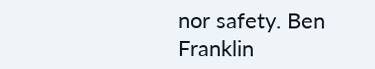nor safety. Ben Franklin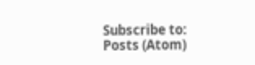Subscribe to:
Posts (Atom)